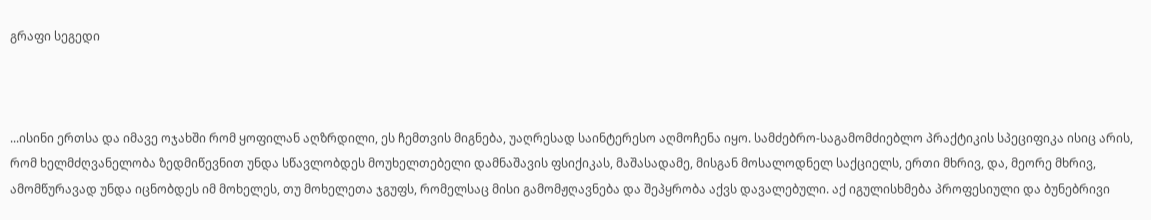გრაფი სეგედი



...ისინი ერთსა და იმავე ოჯახში რომ ყოფილან აღზრდილი, ეს ჩემთვის მიგნება, უაღრესად საინტერესო აღმოჩენა იყო. სამძებრო-საგამომძიებლო პრაქტიკის სპეციფიკა ისიც არის, რომ ხელმძღვანელობა ზედმიწევნით უნდა სწავლობდეს მოუხელთებელი დამნაშავის ფსიქიკას, მაშასადამე, მისგან მოსალოდნელ საქციელს, ერთი მხრივ, და, მეორე მხრივ, ამომწურავად უნდა იცნობდეს იმ მოხელეს, თუ მოხელეთა ჯგუფს, რომელსაც მისი გამომჟღავნება და შეპყრობა აქვს დავალებული. აქ იგულისხმება პროფესიული და ბუნებრივი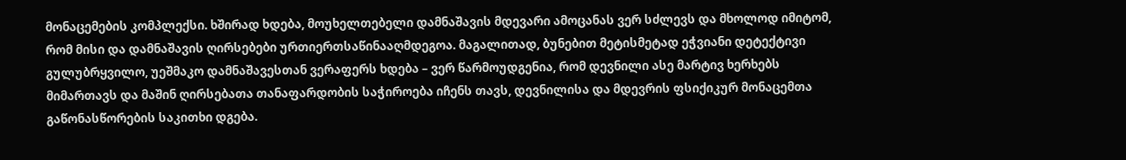მონაცემების კომპლექსი. ხშირად ხდება, მოუხელთებელი დამნაშავის მდევარი ამოცანას ვერ სძლევს და მხოლოდ იმიტომ, რომ მისი და დამნაშავის ღირსებები ურთიერთსაწინააღმდეგოა. მაგალითად, ბუნებით მეტისმეტად ეჭვიანი დეტექტივი გულუბრყვილო, უეშმაკო დამნაშავესთან ვერაფერს ხდება – ვერ წარმოუდგენია, რომ დევნილი ასე მარტივ ხერხებს მიმართავს და მაშინ ღირსებათა თანაფარდობის საჭიროება იჩენს თავს, დევნილისა და მდევრის ფსიქიკურ მონაცემთა გაწონასწორების საკითხი დგება.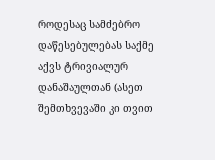როდესაც სამძებრო დაწესებულებას საქმე აქვს ტრივიალურ დანაშაულთან (ასეთ შემთხვევაში კი თვით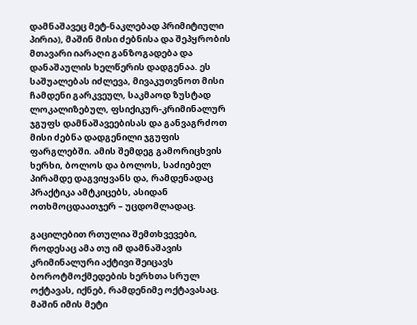დამნაშავეც მეტ-ნაკლებად პრიმიტიული პირია), მაშინ მისი ძებნისა და შეპყრობის მთავარი იარაღი განზოგადება და დანაშაულის ხელწერის დადგენაა. ეს საშუალებას იძლევა, მივაკუთვნოთ მისი ჩამდენი გარკვეულ, საკმაოდ ზუსტად ლოკალიზებულ, ფსიქიკურ-კრიმინალურ ჯგუფს დამნაშავეებისას და განვაგრძოთ მისი ძებნა დადგენილი ჯგუფის ფარგლებში. ამის შემდეგ გამორიცხვის ხერხი, ბოლოს და ბოლოს, საძიებელ პირამდე დაგვიყვანს და, რამდენადაც პრაქტიკა ამტკიცებს, ასიდან ოთხმოცდაათჯერ – უცდომლადაც.

გაცილებით რთულია შემთხვევები, როდესაც ამა თუ იმ დამნაშავის კრიმინალური აქტივი შეიცავს ბოროტმოქმედების ხერხთა სრულ ოქტავას, იქნებ, რამდენიმე ოქტავასაც. მაშინ იმის მეტი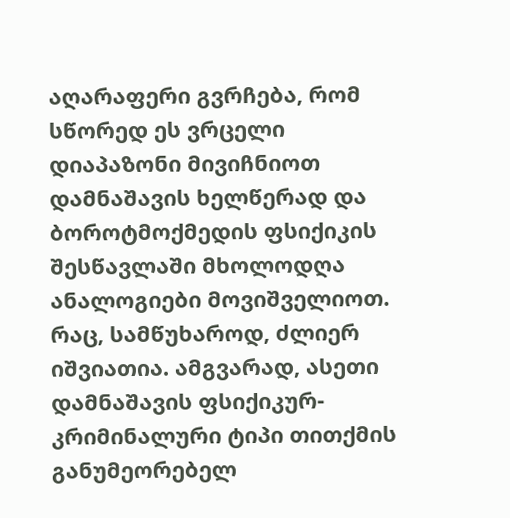აღარაფერი გვრჩება, რომ სწორედ ეს ვრცელი დიაპაზონი მივიჩნიოთ დამნაშავის ხელწერად და ბოროტმოქმედის ფსიქიკის შესწავლაში მხოლოდღა ანალოგიები მოვიშველიოთ. რაც, სამწუხაროდ, ძლიერ იშვიათია. ამგვარად, ასეთი დამნაშავის ფსიქიკურ-კრიმინალური ტიპი თითქმის განუმეორებელ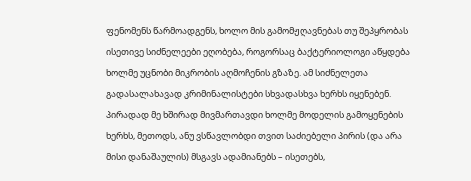ფენომენს წარმოადგენს, ხოლო მის გამომჟღავნებას თუ შეპყრობას ისეთივე სიძნელეები ეღობება, როგორსაც ბაქტერიოლოგი აწყდება ხოლმე უცნობი მიკრობის აღმოჩენის გზაზე. ამ სიძნელეთა გადასალახავად კრიმინალისტები სხვადასხვა ხერხს იყენებენ. პირადად მე ხშირად მივმართავდი ხოლმე მოდელის გამოყენების ხერხს, მეთოდს, ანუ ვსწავლობდი თვით საძიებელი პირის (და არა მისი დანაშაულის) მსგავს ადამიანებს – ისეთებს,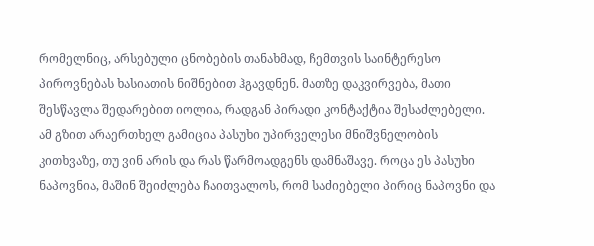რომელნიც, არსებული ცნობების თანახმად, ჩემთვის საინტერესო პიროვნებას ხასიათის ნიშნებით ჰგავდნენ. მათზე დაკვირვება, მათი შესწავლა შედარებით იოლია, რადგან პირადი კონტაქტია შესაძლებელი. ამ გზით არაერთხელ გამიცია პასუხი უპირველესი მნიშვნელობის კითხვაზე, თუ ვინ არის და რას წარმოადგენს დამნაშავე. როცა ეს პასუხი ნაპოვნია, მაშინ შეიძლება ჩაითვალოს, რომ საძიებელი პირიც ნაპოვნი და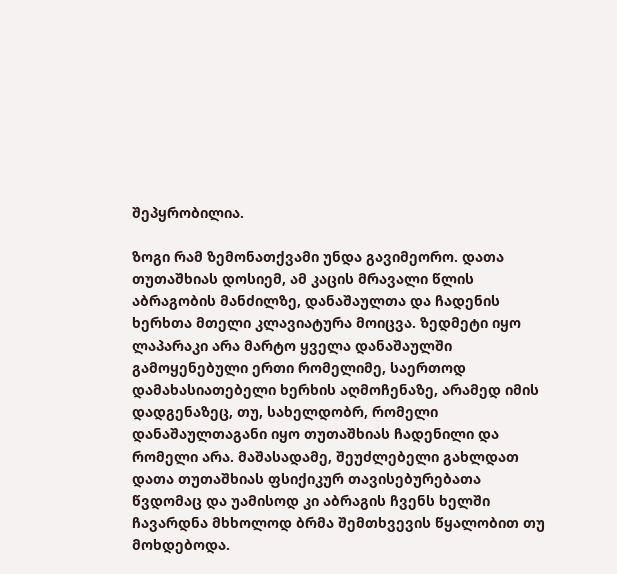შეპყრობილია.

ზოგი რამ ზემონათქვამი უნდა გავიმეორო. დათა თუთაშხიას დოსიემ, ამ კაცის მრავალი წლის აბრაგობის მანძილზე, დანაშაულთა და ჩადენის ხერხთა მთელი კლავიატურა მოიცვა. ზედმეტი იყო ლაპარაკი არა მარტო ყველა დანაშაულში გამოყენებული ერთი რომელიმე, საერთოდ დამახასიათებელი ხერხის აღმოჩენაზე, არამედ იმის დადგენაზეც, თუ, სახელდობრ, რომელი დანაშაულთაგანი იყო თუთაშხიას ჩადენილი და რომელი არა. მაშასადამე, შეუძლებელი გახლდათ დათა თუთაშხიას ფსიქიკურ თავისებურებათა წვდომაც და უამისოდ კი აბრაგის ჩვენს ხელში ჩავარდნა მხხოლოდ ბრმა შემთხვევის წყალობით თუ მოხდებოდა.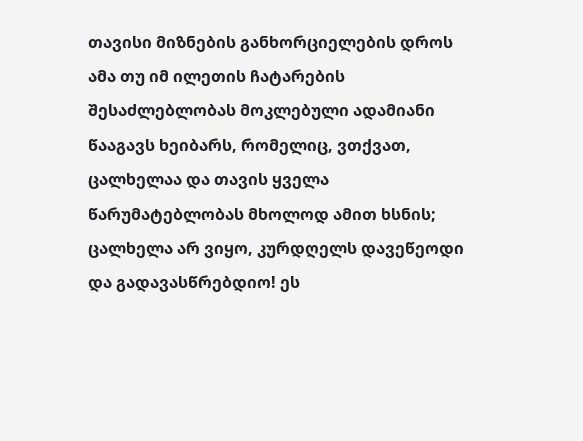თავისი მიზნების განხორციელების დროს ამა თუ იმ ილეთის ჩატარების შესაძლებლობას მოკლებული ადამიანი წააგავს ხეიბარს, რომელიც, ვთქვათ, ცალხელაა და თავის ყველა წარუმატებლობას მხოლოდ ამით ხსნის; ცალხელა არ ვიყო, კურდღელს დავეწეოდი და გადავასწრებდიო! ეს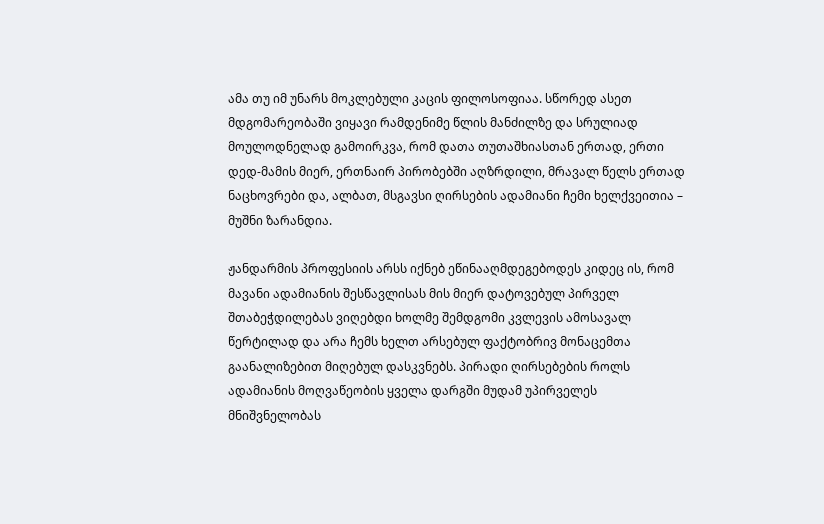ამა თუ იმ უნარს მოკლებული კაცის ფილოსოფიაა. სწორედ ასეთ მდგომარეობაში ვიყავი რამდენიმე წლის მანძილზე და სრულიად მოულოდნელად გამოირკვა, რომ დათა თუთაშხიასთან ერთად, ერთი დედ-მამის მიერ, ერთნაირ პირობებში აღზრდილი, მრავალ წელს ერთად ნაცხოვრები და, ალბათ, მსგავსი ღირსების ადამიანი ჩემი ხელქვეითია – მუშნი ზარანდია.

ჟანდარმის პროფესიის არსს იქნებ ეწინააღმდეგებოდეს კიდეც ის, რომ მავანი ადამიანის შესწავლისას მის მიერ დატოვებულ პირველ შთაბეჭდილებას ვიღებდი ხოლმე შემდგომი კვლევის ამოსავალ წერტილად და არა ჩემს ხელთ არსებულ ფაქტობრივ მონაცემთა გაანალიზებით მიღებულ დასკვნებს. პირადი ღირსებების როლს ადამიანის მოღვაწეობის ყველა დარგში მუდამ უპირველეს მნიშვნელობას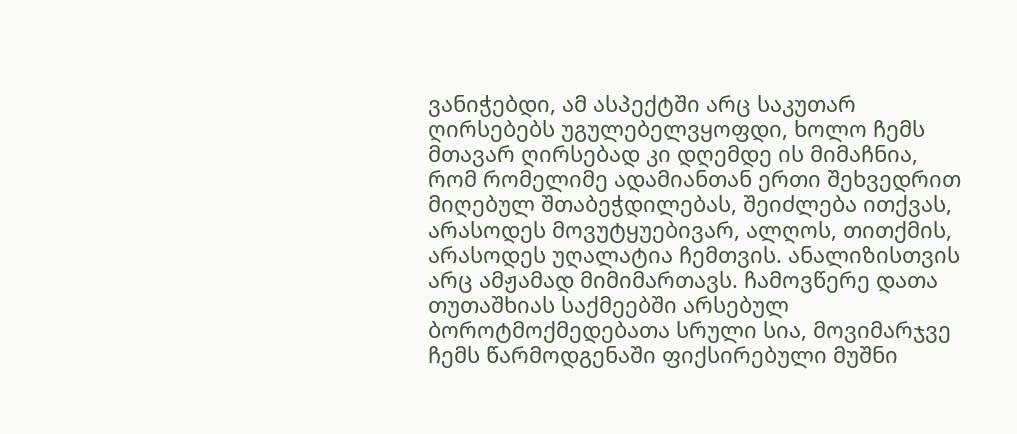ვანიჭებდი, ამ ასპექტში არც საკუთარ ღირსებებს უგულებელვყოფდი, ხოლო ჩემს მთავარ ღირსებად კი დღემდე ის მიმაჩნია, რომ რომელიმე ადამიანთან ერთი შეხვედრით მიღებულ შთაბეჭდილებას, შეიძლება ითქვას, არასოდეს მოვუტყუებივარ, ალღოს, თითქმის, არასოდეს უღალატია ჩემთვის. ანალიზისთვის არც ამჟამად მიმიმართავს. ჩამოვწერე დათა თუთაშხიას საქმეებში არსებულ ბოროტმოქმედებათა სრული სია, მოვიმარჯვე ჩემს წარმოდგენაში ფიქსირებული მუშნი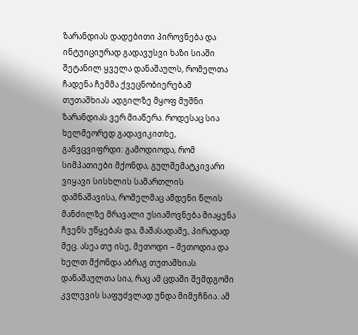ზარანდიას დადებითი პიროვნება და ინტუიციურად გადავუსვი ხაზი სიაში შეტანილ ყველა დანაშაულს, რომელთა ჩადენა ჩემმა ქვეცნობიერებამ თუთაშხიას ადგილზე მყოფ მუშნი ზარანდიას ვერ მიაწერა. როდესაც სია ხელმეორედ გადავიკითხე, განვცვიფრდი: გამოდიოდა, რომ სიმპათიები მქონდა, გულშემატკივარი ვიყავი სისხლის სამართლის დამნაშავისა, რომელმაც ამდენი წლის მანძილზე მრავალი უსიამოვნება მიაყენა ჩვენს უწყებას და, მაშასადამე, პირადად მეც. ასეა თუ ისე, მეთოდი – მეთოდია და ხელთ მქონდა აბრაგ თუთაშხიას დანაშაულთა სია, რაც ამ ცდაში შემდგომი კვლევის საფუძვლად უნდა მიმეჩნია. ამ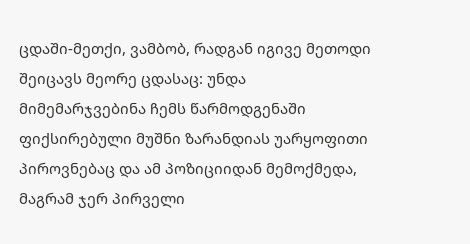ცდაში-მეთქი, ვამბობ, რადგან იგივე მეთოდი შეიცავს მეორე ცდასაც: უნდა მიმემარჯვებინა ჩემს წარმოდგენაში ფიქსირებული მუშნი ზარანდიას უარყოფითი პიროვნებაც და ამ პოზიციიდან მემოქმედა, მაგრამ ჯერ პირველი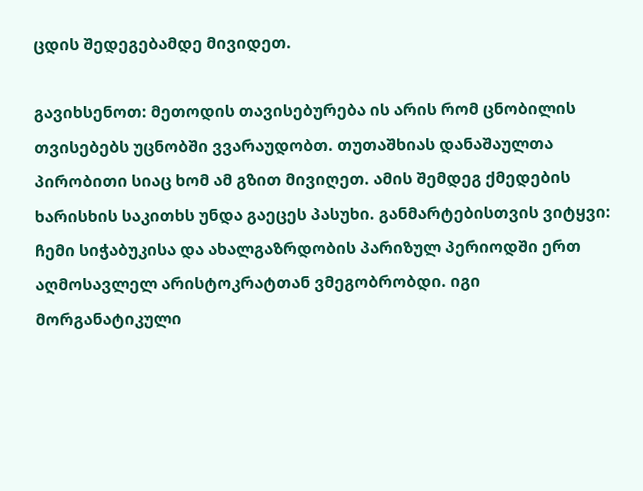ცდის შედეგებამდე მივიდეთ.

გავიხსენოთ: მეთოდის თავისებურება ის არის რომ ცნობილის თვისებებს უცნობში ვვარაუდობთ. თუთაშხიას დანაშაულთა პირობითი სიაც ხომ ამ გზით მივიღეთ. ამის შემდეგ ქმედების ხარისხის საკითხს უნდა გაეცეს პასუხი. განმარტებისთვის ვიტყვი: ჩემი სიჭაბუკისა და ახალგაზრდობის პარიზულ პერიოდში ერთ აღმოსავლელ არისტოკრატთან ვმეგობრობდი. იგი მორგანატიკული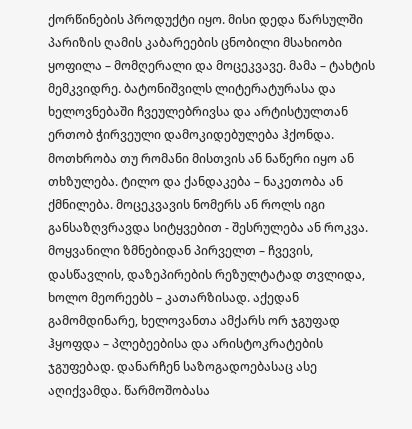ქორწინების პროდუქტი იყო. მისი დედა წარსულში პარიზის ღამის კაბარეების ცნობილი მსახიობი ყოფილა – მომღერალი და მოცეკვავე. მამა – ტახტის მემკვიდრე. ბატონიშვილს ლიტერატურასა და ხელოვნებაში ჩვეულებრივსა და არტისტულთან ერთობ ჭირვეული დამოკიდებულება ჰქონდა. მოთხრობა თუ რომანი მისთვის ან ნაწერი იყო ან თხზულება. ტილო და ქანდაკება – ნაკეთობა ან ქმნილება. მოცეკვავის ნომერს ან როლს იგი განსაზღვრავდა სიტყვებით - შესრულება ან როკვა. მოყვანილი ზმნებიდან პირველთ – ჩვევის, დასწავლის, დაზეპირების რეზულტატად თვლიდა, ხოლო მეორეებს – კათარზისად. აქედან გამომდინარე, ხელოვანთა ამქარს ორ ჯგუფად ჰყოფდა – პლებეებისა და არისტოკრატების ჯგუფებად. დანარჩენ საზოგადოებასაც ასე აღიქვამდა. წარმოშობასა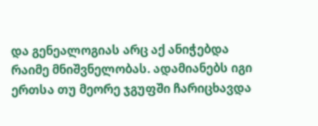და გენეალოგიას არც აქ ანიჭებდა რაიმე მნიშვნელობას. ადამიანებს იგი ერთსა თუ მეორე ჯგუფში ჩარიცხავდა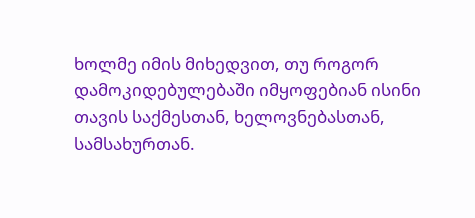ხოლმე იმის მიხედვით, თუ როგორ დამოკიდებულებაში იმყოფებიან ისინი თავის საქმესთან, ხელოვნებასთან, სამსახურთან.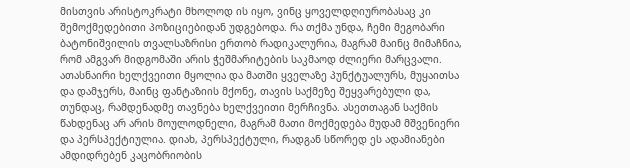მისთვის არისტოკრატი მხოლოდ ის იყო, ვინც ყოველდღიურობასაც კი შემოქმედებითი პოზიციებიდან უდგებოდა. რა თქმა უნდა, ჩემი მეგობარი ბატონიშვილის თვალსაზრისი ერთობ რადიკალურია, მაგრამ მაინც მიმაჩნია, რომ ამგვარ მიდგომაში არის ჭეშმარიტების საკმაოდ ძლიერი მარცვალი. ათასნაირი ხელქვეითი მყოლია და მათში ყველაზე პუნქტუალურს, მუყაითსა და დამჯერს, მაინც ფანტაზიის მქონე, თავის საქმეზე შეყვარებული და, თუნდაც, რამდენადმე თავნება ხელქვეითი მერჩივნა. ასეთთაგან საქმის წახდენაც არ არის მოულოდნელი, მაგრამ მათი მოქმედება მუდამ მშვენიერი და პერსპექტიულია. დიახ, პერსპექტული, რადგან სწორედ ეს ადამიანები ამდიდრებენ კაცობრიობის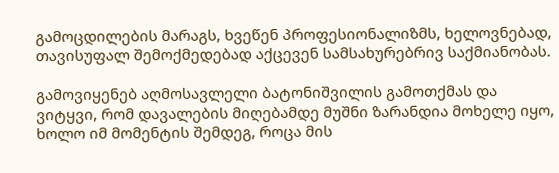გამოცდილების მარაგს, ხვეწენ პროფესიონალიზმს, ხელოვნებად, თავისუფალ შემოქმედებად აქცევენ სამსახურებრივ საქმიანობას.

გამოვიყენებ აღმოსავლელი ბატონიშვილის გამოთქმას და ვიტყვი, რომ დავალების მიღებამდე მუშნი ზარანდია მოხელე იყო, ხოლო იმ მომენტის შემდეგ, როცა მის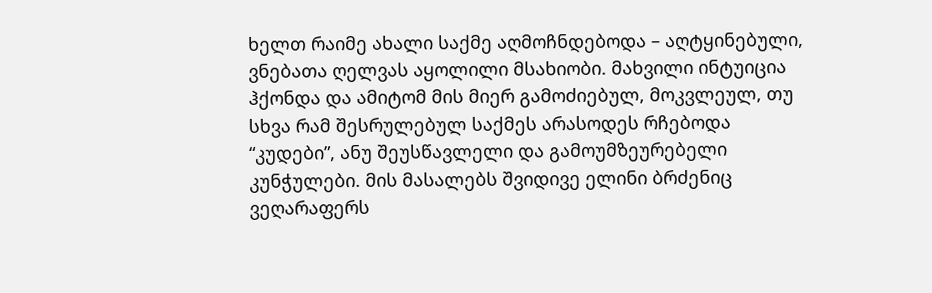ხელთ რაიმე ახალი საქმე აღმოჩნდებოდა – აღტყინებული, ვნებათა ღელვას აყოლილი მსახიობი. მახვილი ინტუიცია ჰქონდა და ამიტომ მის მიერ გამოძიებულ, მოკვლეულ, თუ სხვა რამ შესრულებულ საქმეს არასოდეს რჩებოდა “კუდები”, ანუ შეუსწავლელი და გამოუმზეურებელი კუნჭულები. მის მასალებს შვიდივე ელინი ბრძენიც ვეღარაფერს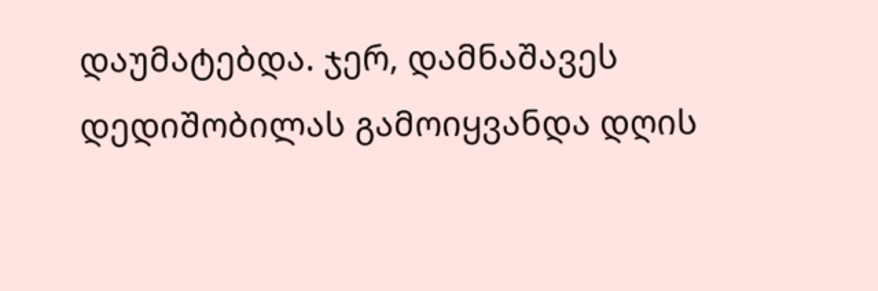დაუმატებდა. ჯერ, დამნაშავეს დედიშობილას გამოიყვანდა დღის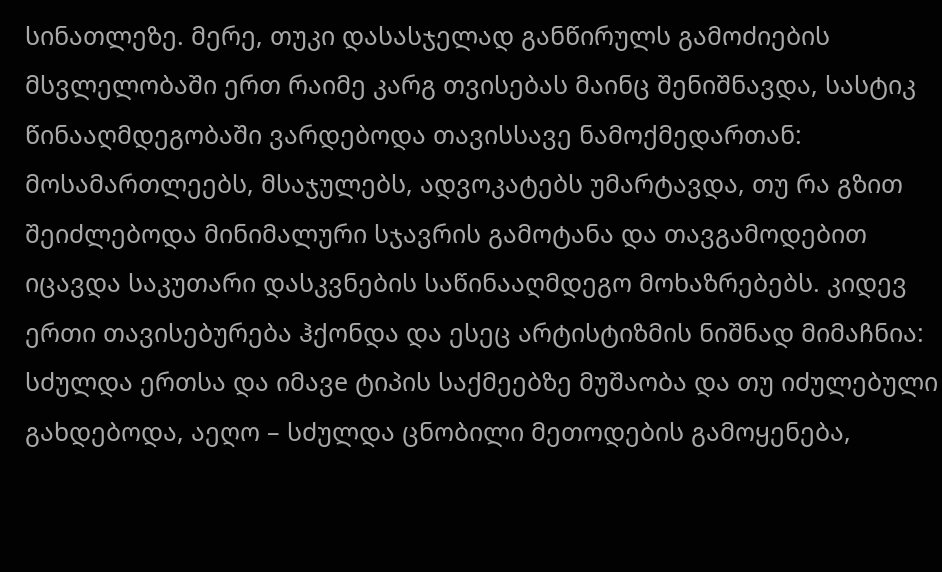სინათლეზე. მერე, თუკი დასასჯელად განწირულს გამოძიების მსვლელობაში ერთ რაიმე კარგ თვისებას მაინც შენიშნავდა, სასტიკ წინააღმდეგობაში ვარდებოდა თავისსავე ნამოქმედართან: მოსამართლეებს, მსაჯულებს, ადვოკატებს უმარტავდა, თუ რა გზით შეიძლებოდა მინიმალური სჯავრის გამოტანა და თავგამოდებით იცავდა საკუთარი დასკვნების საწინააღმდეგო მოხაზრებებს. კიდევ ერთი თავისებურება ჰქონდა და ესეც არტისტიზმის ნიშნად მიმაჩნია: სძულდა ერთსა და იმავe ტიპის საქმეებზე მუშაობა და თუ იძულებული გახდებოდა, აეღო – სძულდა ცნობილი მეთოდების გამოყენება,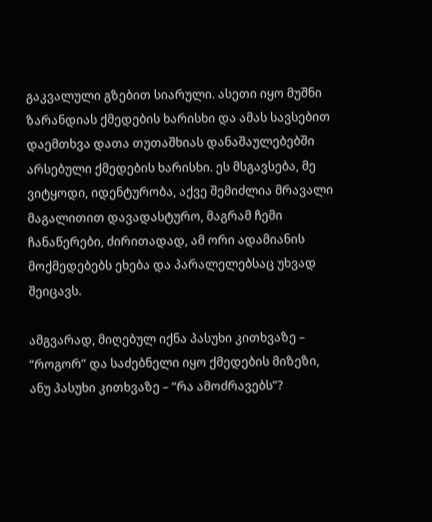გაკვალული გზებით სიარული. ასეთი იყო მუშნი ზარანდიას ქმედების ხარისხი და ამას სავსებით დაემთხვა დათა თუთაშხიას დანაშაულებებში არსებული ქმედების ხარისხი. ეს მსგავსება, მე ვიტყოდი, იდენტურობა, აქვე შემიძლია მრავალი მაგალითით დავადასტურო, მაგრამ ჩემი ჩანაწერები, ძირითადად, ამ ორი ადამიანის მოქმედებებს ეხება და პარალელებსაც უხვად შეიცავს.

ამგვარად, მიღებულ იქნა პასუხი კითხვაზე – “როგორ” და საძებნელი იყო ქმედების მიზეზი, ანუ პასუხი კითხვაზე – “რა ამოძრავებს”?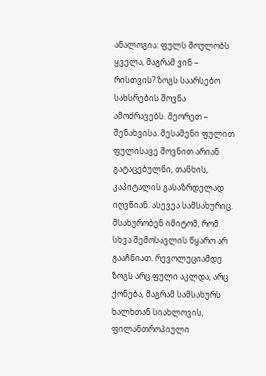ანალოგია: ფულს შოულობს ყველა, მაგრამ ვინ – რისთვის? ზოგს საარსებო სახსრების შოვნა ამოძრავებს. მეორეთ – შენახვისა. მესამენი ფულით ფულისავე შოვნით არიან გატაცებულნი, თანხის, კაპიტალის გასაზრდელად იღვწიან. ასევეა სამსახურიც. მსახურობენ იმიტომ, რომ სხვა შემოსავლის წყარო არ გააჩნიათ. რევოლუციამდე ზოგს არც ფული აკლდა, არც ქონება, მაგრამ სამსახურს ხალხთან სიახლოვის, ფილანთროპიული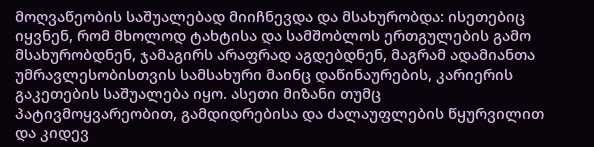მოღვაწეობის საშუალებად მიიჩნევდა და მსახურობდა: ისეთებიც იყვნენ, რომ მხოლოდ ტახტისა და სამშობლოს ერთგულების გამო მსახურობდნენ, ჯამაგირს არაფრად აგდებდნენ, მაგრამ ადამიანთა უმრავლესობისთვის სამსახური მაინც დაწინაურების, კარიერის გაკეთების საშუალება იყო. ასეთი მიზანი თუმც პატივმოყვარეობით, გამდიდრებისა და ძალაუფლების წყურვილით და კიდევ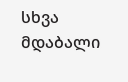სხვა მდაბალი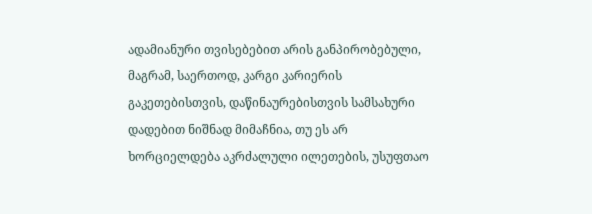ადამიანური თვისებებით არის განპირობებული, მაგრამ, საერთოდ, კარგი კარიერის გაკეთებისთვის, დაწინაურებისთვის სამსახური დადებით ნიშნად მიმაჩნია, თუ ეს არ ხორციელდება აკრძალული ილეთების, უსუფთაო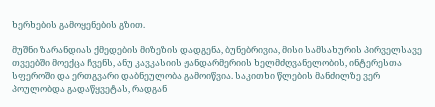ხერხების გამოყენების გზით.

მუშნი ზარანდიას ქმედების მიზეზის დადგენა, ბუნებრივია, მისი სამსახურის პირველსავე თვეებში მოექცა ჩვენს, ანუ კავკასიის ჟანდარმერიის ხელმძღვანელობის, ინტერესთა სფეროში და ერთგვარი დაბნეულობა გამოიწვია. საკითხი წლების მანძილზე ვერ პოულობდა გადაწყვეტას, რადგან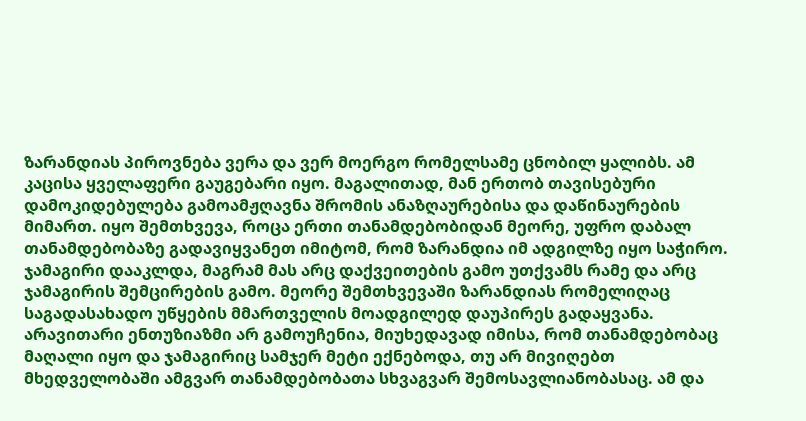ზარანდიას პიროვნება ვერა და ვერ მოერგო რომელსამე ცნობილ ყალიბს. ამ კაცისა ყველაფერი გაუგებარი იყო. მაგალითად, მან ერთობ თავისებური დამოკიდებულება გამოამჟღავნა შრომის ანაზღაურებისა და დაწინაურების მიმართ. იყო შემთხვევა, როცა ერთი თანამდებობიდან მეორე, უფრო დაბალ თანამდებობაზე გადავიყვანეთ იმიტომ, რომ ზარანდია იმ ადგილზე იყო საჭირო. ჯამაგირი დააკლდა, მაგრამ მას არც დაქვეითების გამო უთქვამს რამე და არც ჯამაგირის შემცირების გამო. მეორე შემთხვევაში ზარანდიას რომელიღაც საგადასახადო უწყების მმართველის მოადგილედ დაუპირეს გადაყვანა. არავითარი ენთუზიაზმი არ გამოუჩენია, მიუხედავად იმისა, რომ თანამდებობაც მაღალი იყო და ჯამაგირიც სამჯერ მეტი ექნებოდა, თუ არ მივიღებთ მხედველობაში ამგვარ თანამდებობათა სხვაგვარ შემოსავლიანობასაც. ამ და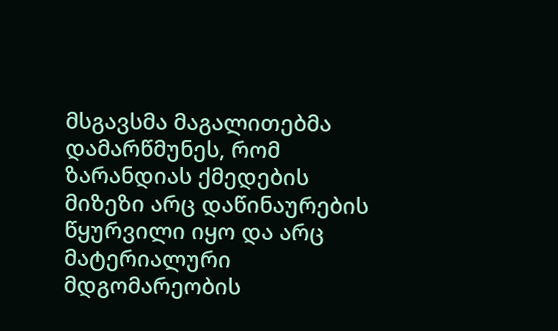მსგავსმა მაგალითებმა დამარწმუნეს, რომ ზარანდიას ქმედების მიზეზი არც დაწინაურების წყურვილი იყო და არც მატერიალური მდგომარეობის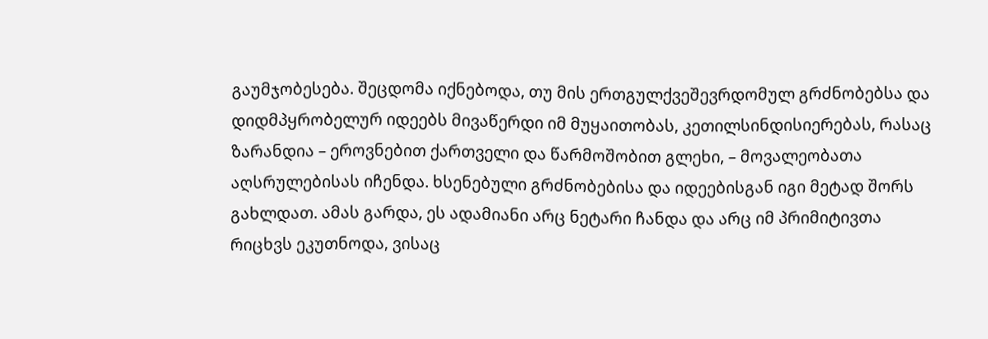გაუმჯობესება. შეცდომა იქნებოდა, თუ მის ერთგულქვეშევრდომულ გრძნობებსა და დიდმპყრობელურ იდეებს მივაწერდი იმ მუყაითობას, კეთილსინდისიერებას, რასაც ზარანდია – ეროვნებით ქართველი და წარმოშობით გლეხი, – მოვალეობათა აღსრულებისას იჩენდა. ხსენებული გრძნობებისა და იდეებისგან იგი მეტად შორს გახლდათ. ამას გარდა, ეს ადამიანი არც ნეტარი ჩანდა და არც იმ პრიმიტივთა რიცხვს ეკუთნოდა, ვისაც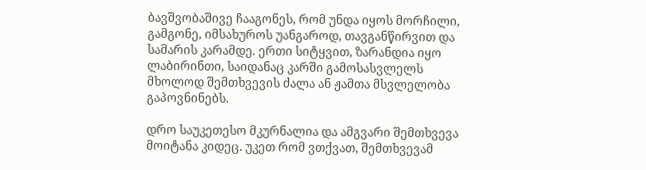ბავშვობაშივე ჩააგონეს, რომ უნდა იყოს მორჩილი, გამგონე, იმსახუროს უანგაროდ, თავგანწირვით და სამარის კარამდე. ერთი სიტყვით, ზარანდია იყო ლაბირინთი, საიდანაც კარში გამოსასვლელს მხოლოდ შემთხვევის ძალა ან ჟამთა მსვლელობა გაპოვნინებს.

დრო საუკეთესო მკურნალია და ამგვარი შემთხვევა მოიტანა კიდეც. უკეთ რომ ვთქვათ, შემთხვევამ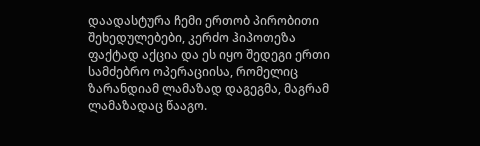დაადასტურა ჩემი ერთობ პირობითი შეხედულებები, კერძო ჰიპოთეზა ფაქტად აქცია და ეს იყო შედეგი ერთი სამძებრო ოპერაციისა, რომელიც ზარანდიამ ლამაზად დაგეგმა, მაგრამ ლამაზადაც წააგო.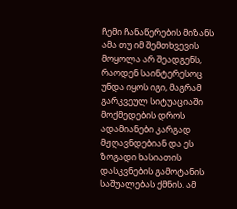ჩემი ჩანაწერების მიზანს ამა თუ იმ შემთხვევის მოყოლა არ შეადგენს, რაოდენ საინტერესოც უნდა იყოს იგი, მაგრამ გარკვეულ სიტუაციაში მოქმედების დროს ადამიანები კარგად მჟღავნდებიან და ეს ზოგადი ხასიათის დასკვნების გამოტანის საშუალებას ქმნის. ამ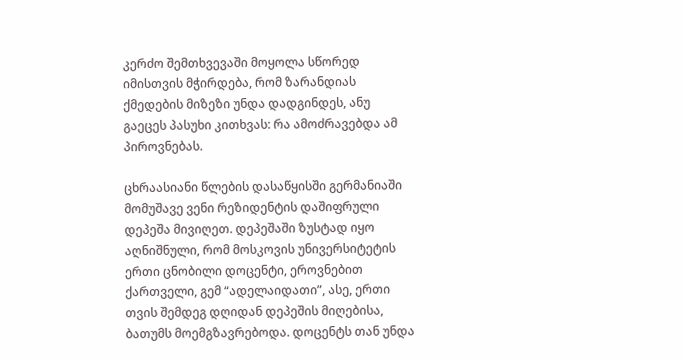კერძო შემთხვევაში მოყოლა სწორედ იმისთვის მჭირდება, რომ ზარანდიას ქმედების მიზეზი უნდა დადგინდეს, ანუ გაეცეს პასუხი კითხვას: რა ამოძრავებდა ამ პიროვნებას.

ცხრაასიანი წლების დასაწყისში გერმანიაში მომუშავე ვენი რეზიდენტის დაშიფრული დეპეშა მივიღეთ. დეპეშაში ზუსტად იყო აღნიშნული, რომ მოსკოვის უნივერსიტეტის ერთი ცნობილი დოცენტი, ეროვნებით ქართველი, გემ “ადელაიდათი”, ასე, ერთი თვის შემდეგ დღიდან დეპეშის მიღებისა, ბათუმს მოემგზავრებოდა. დოცენტს თან უნდა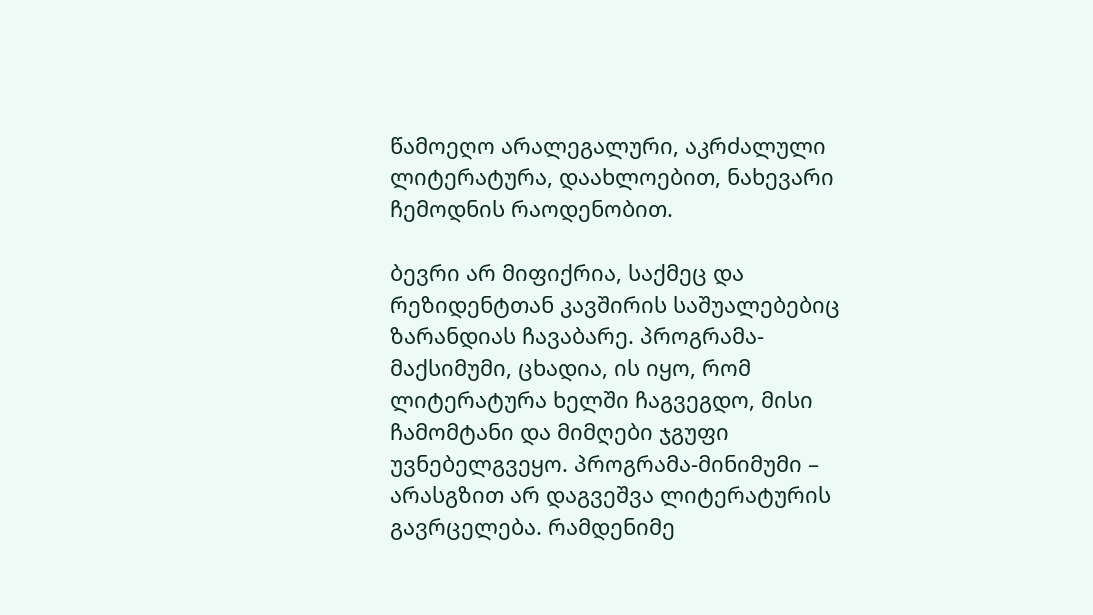წამოეღო არალეგალური, აკრძალული ლიტერატურა, დაახლოებით, ნახევარი ჩემოდნის რაოდენობით.

ბევრი არ მიფიქრია, საქმეც და რეზიდენტთან კავშირის საშუალებებიც ზარანდიას ჩავაბარე. პროგრამა-მაქსიმუმი, ცხადია, ის იყო, რომ ლიტერატურა ხელში ჩაგვეგდო, მისი ჩამომტანი და მიმღები ჯგუფი უვნებელგვეყო. პროგრამა-მინიმუმი – არასგზით არ დაგვეშვა ლიტერატურის გავრცელება. რამდენიმე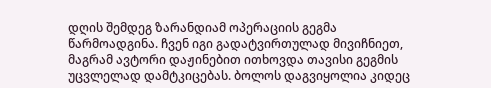დღის შემდეგ ზარანდიამ ოპერაციის გეგმა წარმოადგინა. ჩვენ იგი გადატვირთულად მივიჩნიეთ, მაგრამ ავტორი დაჟინებით ითხოვდა თავისი გეგმის უცვლელად დამტკიცებას. ბოლოს დაგვიყოლია კიდეც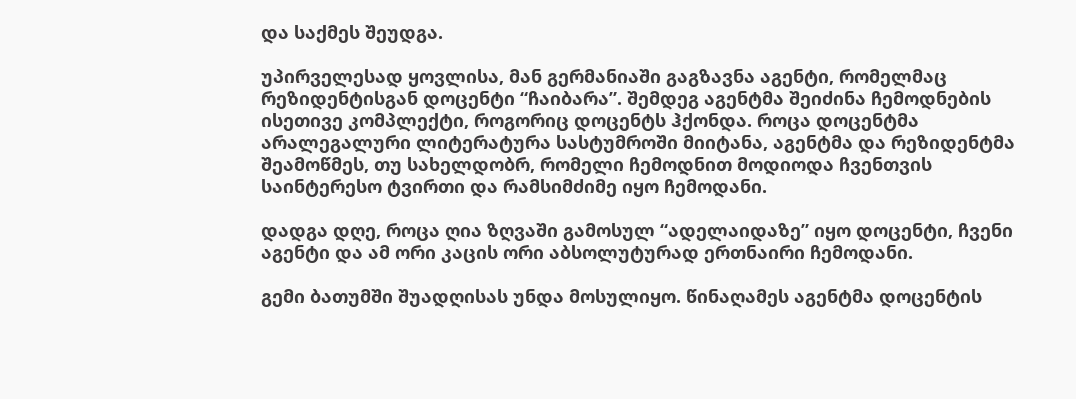და საქმეს შეუდგა.

უპირველესად ყოვლისა, მან გერმანიაში გაგზავნა აგენტი, რომელმაც რეზიდენტისგან დოცენტი “ჩაიბარა”. შემდეგ აგენტმა შეიძინა ჩემოდნების ისეთივე კომპლექტი, როგორიც დოცენტს ჰქონდა. როცა დოცენტმა არალეგალური ლიტერატურა სასტუმროში მიიტანა, აგენტმა და რეზიდენტმა შეამოწმეს, თუ სახელდობრ, რომელი ჩემოდნით მოდიოდა ჩვენთვის საინტერესო ტვირთი და რამსიმძიმე იყო ჩემოდანი.

დადგა დღე, როცა ღია ზღვაში გამოსულ “ადელაიდაზე” იყო დოცენტი, ჩვენი აგენტი და ამ ორი კაცის ორი აბსოლუტურად ერთნაირი ჩემოდანი.

გემი ბათუმში შუადღისას უნდა მოსულიყო. წინაღამეს აგენტმა დოცენტის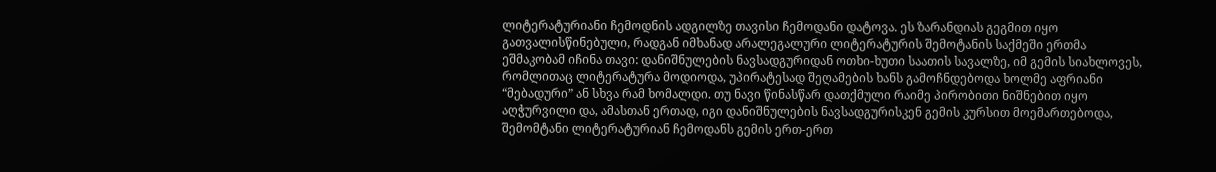ლიტერატურიანი ჩემოდნის ადგილზე თავისი ჩემოდანი დატოვა. ეს ზარანდიას გეგმით იყო გათვალისწინებული, რადგან იმხანად არალეგალური ლიტერატურის შემოტანის საქმეში ერთმა ეშმაკობამ იჩინა თავი: დანიშნულების ნავსადგურიდან ოთხი-ხუთი საათის სავალზე, იმ გემის სიახლოვეს, რომლითაც ლიტერატურა მოდიოდა, უპირატესად შეღამების ხანს გამოჩნდებოდა ხოლმე აფრიანი “მებადური” ან სხვა რამ ხომალდი. თუ ნავი წინასწარ დათქმული რაიმე პირობითი ნიშნებით იყო აღჭურვილი და, ამასთან ერთად, იგი დანიშნულების ნავსადგურისკენ გემის კურსით მოემართებოდა, შემომტანი ლიტერატურიან ჩემოდანს გემის ერთ-ერთ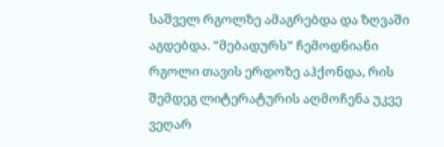საშველ რგოლზე ამაგრებდა და ზღვაში აგდებდა. “მებადურს” ჩემოდნიანი რგოლი თავის ერდოზე აჰქონდა, რის შემდეგ ლიტერატურის აღმოჩენა უკვე ვეღარ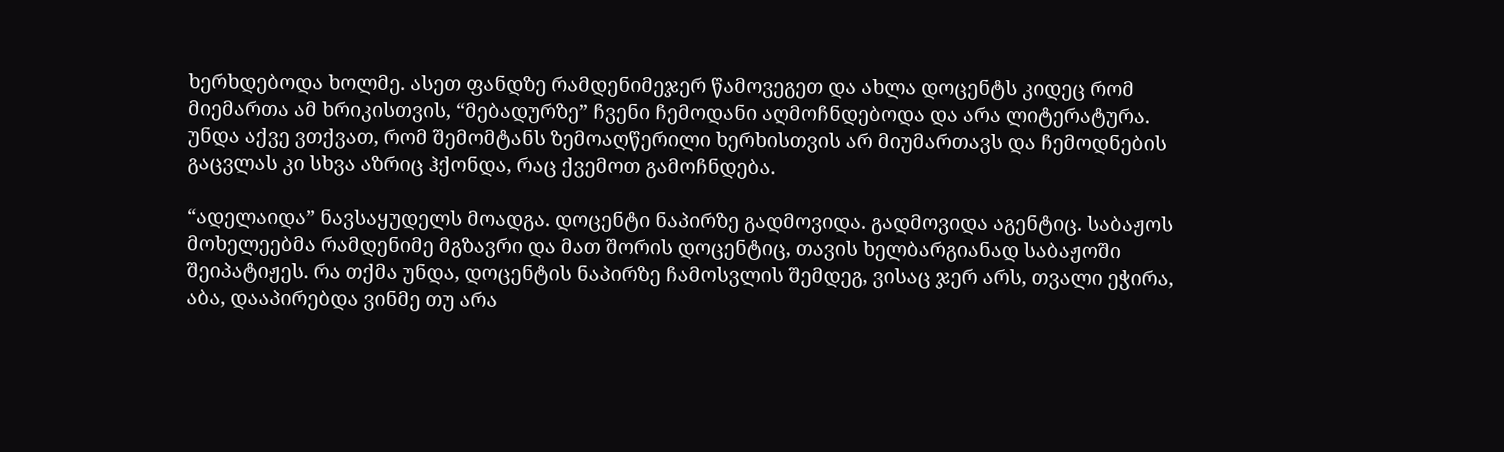ხერხდებოდა ხოლმე. ასეთ ფანდზე რამდენიმეჯერ წამოვეგეთ და ახლა დოცენტს კიდეც რომ მიემართა ამ ხრიკისთვის, “მებადურზე” ჩვენი ჩემოდანი აღმოჩნდებოდა და არა ლიტერატურა. უნდა აქვე ვთქვათ, რომ შემომტანს ზემოაღწერილი ხერხისთვის არ მიუმართავს და ჩემოდნების გაცვლას კი სხვა აზრიც ჰქონდა, რაც ქვემოთ გამოჩნდება.

“ადელაიდა” ნავსაყუდელს მოადგა. დოცენტი ნაპირზე გადმოვიდა. გადმოვიდა აგენტიც. საბაჟოს მოხელეებმა რამდენიმე მგზავრი და მათ შორის დოცენტიც, თავის ხელბარგიანად საბაჟოში შეიპატიჟეს. რა თქმა უნდა, დოცენტის ნაპირზე ჩამოსვლის შემდეგ, ვისაც ჯერ არს, თვალი ეჭირა, აბა, დააპირებდა ვინმე თუ არა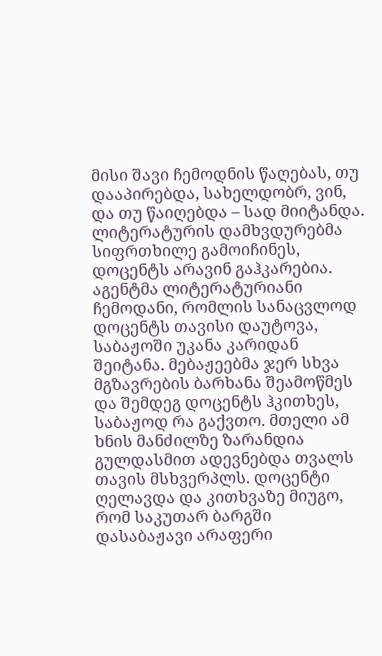მისი შავი ჩემოდნის წაღებას, თუ დააპირებდა, სახელდობრ, ვინ, და თუ წაიღებდა – სად მიიტანდა. ლიტერატურის დამხვდურებმა სიფრთხილე გამოიჩინეს, დოცენტს არავინ გაჰკარებია. აგენტმა ლიტერატურიანი ჩემოდანი, რომლის სანაცვლოდ დოცენტს თავისი დაუტოვა, საბაჟოში უკანა კარიდან შეიტანა. მებაჟეებმა ჯერ სხვა მგზავრების ბარხანა შეამოწმეს და შემდეგ დოცენტს ჰკითხეს, საბაჟოდ რა გაქვთო. მთელი ამ ხნის მანძილზე ზარანდია გულდასმით ადევნებდა თვალს თავის მსხვერპლს. დოცენტი ღელავდა და კითხვაზე მიუგო, რომ საკუთარ ბარგში დასაბაჟავი არაფერი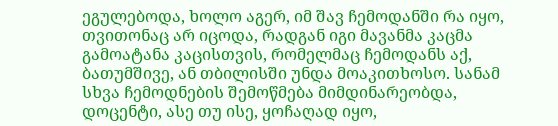ეგულებოდა, ხოლო აგერ, იმ შავ ჩემოდანში რა იყო, თვითონაც არ იცოდა, რადგან იგი მავანმა კაცმა გამოატანა კაცისთვის, რომელმაც ჩემოდანს აქ, ბათუმშივე, ან თბილისში უნდა მოაკითხოსო. სანამ სხვა ჩემოდნების შემოწმება მიმდინარეობდა, დოცენტი, ასე თუ ისე, ყოჩაღად იყო,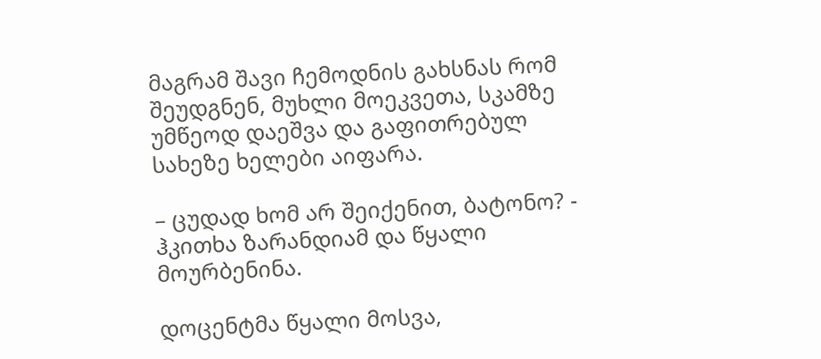მაგრამ შავი ჩემოდნის გახსნას რომ შეუდგნენ, მუხლი მოეკვეთა, სკამზე უმწეოდ დაეშვა და გაფითრებულ სახეზე ხელები აიფარა.

– ცუდად ხომ არ შეიქენით, ბატონო? - ჰკითხა ზარანდიამ და წყალი მოურბენინა.

დოცენტმა წყალი მოსვა,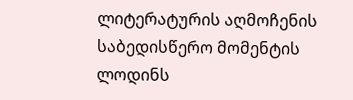ლიტერატურის აღმოჩენის საბედისწერო მომენტის ლოდინს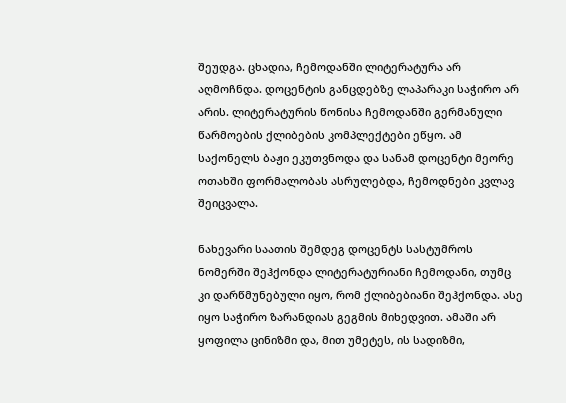შეუდგა. ცხადია, ჩემოდანში ლიტერატურა არ აღმოჩნდა. დოცენტის განცდებზე ლაპარაკი საჭირო არ არის. ლიტერატურის წონისა ჩემოდანში გერმანული წარმოების ქლიბების კომპლექტები ეწყო. ამ საქონელს ბაჟი ეკუთვნოდა და სანამ დოცენტი მეორე ოთახში ფორმალობას ასრულებდა, ჩემოდნები კვლავ შეიცვალა.

ნახევარი საათის შემდეგ დოცენტს სასტუმროს ნომერში შეჰქონდა ლიტერატურიანი ჩემოდანი, თუმც კი დარწმუნებული იყო, რომ ქლიბებიანი შეჰქონდა. ასე იყო საჭირო ზარანდიას გეგმის მიხედვით. ამაში არ ყოფილა ცინიზმი და, მით უმეტეს, ის სადიზმი,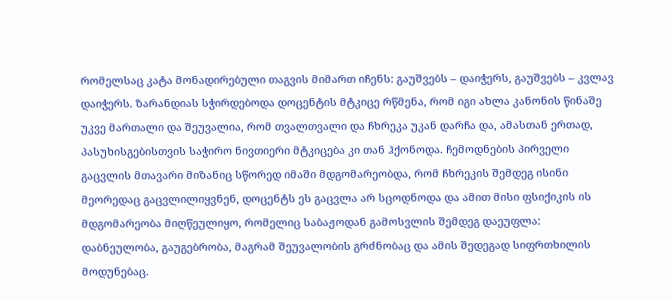რომელსაც კატა მონადირებული თაგვის მიმართ იჩენს: გაუშვებს – დაიჭერს, გაუშვებს – კვლავ დაიჭერს. ზარანდიას სჭირდებოდა დოცენტის მტკიცე რწმენა, რომ იგი ახლა კანონის წინაშე უკვე მართალი და შეუვალია, რომ თვალთვალი და ჩხრეკა უკან დარჩა და, ამასთან ერთად, პასუხისგებისთვის საჭირო ნივთიერი მტკიცება კი თან ჰქონოდა. ჩემოდნების პირველი გაცვლის მთავარი მიზანიც სწორედ იმაში მდგომარეობდა, რომ ჩხრეკის შემდეგ ისინი მეორედაც გაცვლილიყვნენ, დოცენტს ეს გაცვლა არ სცოდნოდა და ამით მისი ფსიქიკის ის მდგომარეობა მიღწეულიყო, რომელიც საბაჟოდან გამოსვლის შემდეგ დაეუფლა: დაბნეულობა, გაუგებრობა, მაგრამ შეუვალობის გრძნობაც და ამის შედეგად სიფრთხილის მოდუნებაც.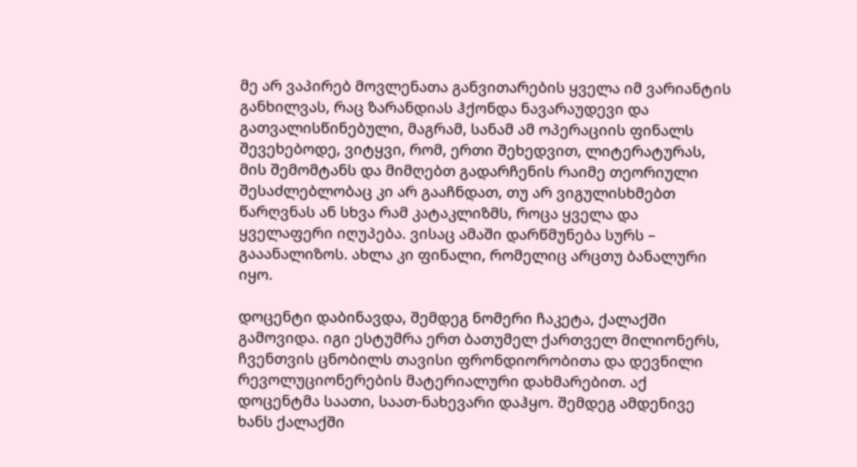მე არ ვაპირებ მოვლენათა განვითარების ყველა იმ ვარიანტის განხილვას, რაც ზარანდიას ჰქონდა ნავარაუდევი და გათვალისწინებული, მაგრამ, სანამ ამ ოპერაციის ფინალს შევეხებოდე, ვიტყვი, რომ, ერთი შეხედვით, ლიტერატურას, მის შემომტანს და მიმღებთ გადარჩენის რაიმე თეორიული შესაძლებლობაც კი არ გააჩნდათ, თუ არ ვიგულისხმებთ წარღვნას ან სხვა რამ კატაკლიზმს, როცა ყველა და ყველაფერი იღუპება. ვისაც ამაში დარწმუნება სურს – გააანალიზოს. ახლა კი ფინალი, რომელიც არცთუ ბანალური იყო.

დოცენტი დაბინავდა, შემდეგ ნომერი ჩაკეტა, ქალაქში გამოვიდა. იგი ესტუმრა ერთ ბათუმელ ქართველ მილიონერს, ჩვენთვის ცნობილს თავისი ფრონდიორობითა და დევნილი რევოლუციონერების მატერიალური დახმარებით. აქ დოცენტმა საათი, საათ-ნახევარი დაჰყო. შემდეგ ამდენივე ხანს ქალაქში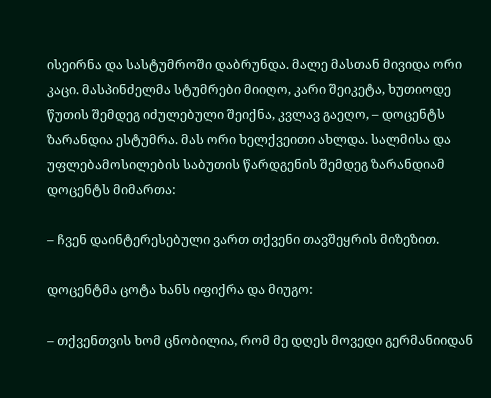ისეირნა და სასტუმროში დაბრუნდა. მალე მასთან მივიდა ორი კაცი. მასპინძელმა სტუმრები მიიღო, კარი შეიკეტა, ხუთიოდე წუთის შემდეგ იძულებული შეიქნა, კვლავ გაეღო, – დოცენტს ზარანდია ესტუმრა. მას ორი ხელქვეითი ახლდა. სალმისა და უფლებამოსილების საბუთის წარდგენის შემდეგ ზარანდიამ დოცენტს მიმართა:

– ჩვენ დაინტერესებული ვართ თქვენი თავშეყრის მიზეზით.

დოცენტმა ცოტა ხანს იფიქრა და მიუგო:

– თქვენთვის ხომ ცნობილია, რომ მე დღეს მოვედი გერმანიიდან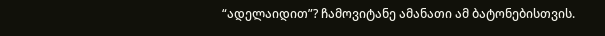“ადელაიდით”? ჩამოვიტანე ამანათი ამ ბატონებისთვის.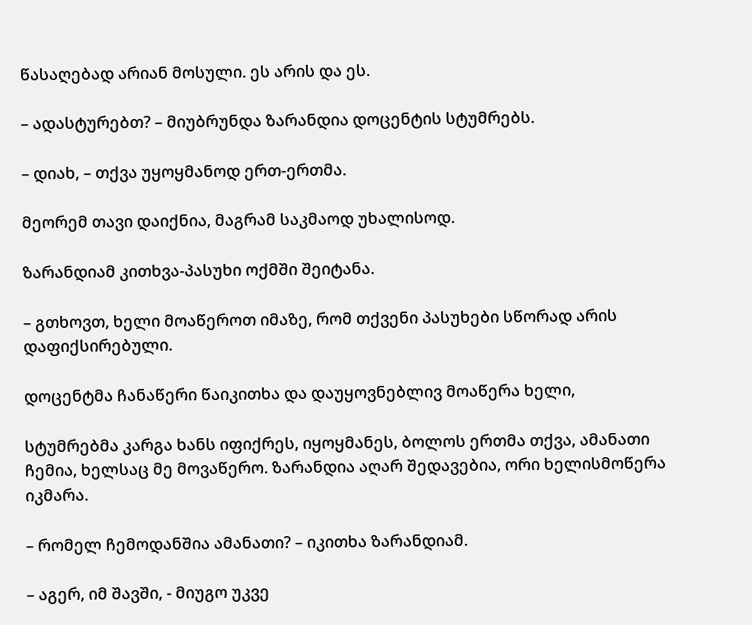წასაღებად არიან მოსული. ეს არის და ეს.

– ადასტურებთ? – მიუბრუნდა ზარანდია დოცენტის სტუმრებს.

– დიახ, – თქვა უყოყმანოდ ერთ-ერთმა.

მეორემ თავი დაიქნია, მაგრამ საკმაოდ უხალისოდ.

ზარანდიამ კითხვა-პასუხი ოქმში შეიტანა.

– გთხოვთ, ხელი მოაწეროთ იმაზე, რომ თქვენი პასუხები სწორად არის დაფიქსირებული.

დოცენტმა ჩანაწერი წაიკითხა და დაუყოვნებლივ მოაწერა ხელი,

სტუმრებმა კარგა ხანს იფიქრეს, იყოყმანეს, ბოლოს ერთმა თქვა, ამანათი ჩემია, ხელსაც მე მოვაწერო. ზარანდია აღარ შედავებია, ორი ხელისმოწერა იკმარა.

– რომელ ჩემოდანშია ამანათი? – იკითხა ზარანდიამ.

– აგერ, იმ შავში, - მიუგო უკვე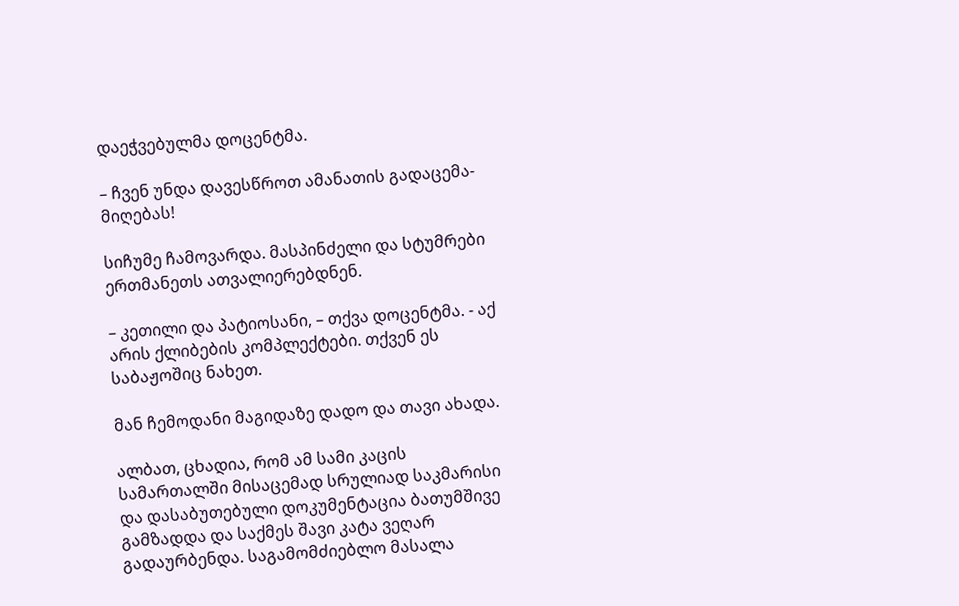დაეჭვებულმა დოცენტმა.

– ჩვენ უნდა დავესწროთ ამანათის გადაცემა-მიღებას!

სიჩუმე ჩამოვარდა. მასპინძელი და სტუმრები ერთმანეთს ათვალიერებდნენ.

– კეთილი და პატიოსანი, – თქვა დოცენტმა. - აქ არის ქლიბების კომპლექტები. თქვენ ეს საბაჟოშიც ნახეთ.

მან ჩემოდანი მაგიდაზე დადო და თავი ახადა.

ალბათ, ცხადია, რომ ამ სამი კაცის სამართალში მისაცემად სრულიად საკმარისი და დასაბუთებული დოკუმენტაცია ბათუმშივე გამზადდა და საქმეს შავი კატა ვეღარ გადაურბენდა. საგამომძიებლო მასალა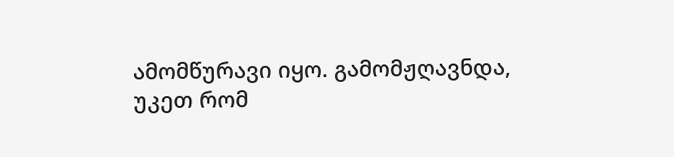ამომწურავი იყო. გამომჟღავნდა, უკეთ რომ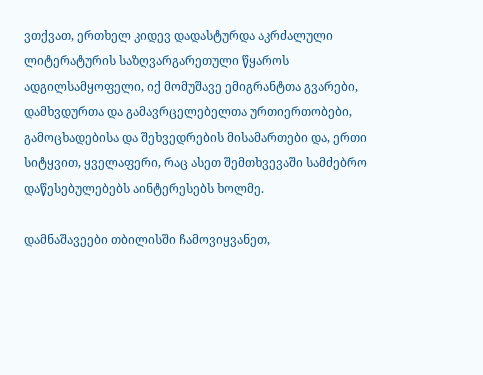ვთქვათ, ერთხელ კიდევ დადასტურდა აკრძალული ლიტერატურის საზღვარგარეთული წყაროს ადგილსამყოფელი, იქ მომუშავე ემიგრანტთა გვარები, დამხვდურთა და გამავრცელებელთა ურთიერთობები, გამოცხადებისა და შეხვედრების მისამართები და, ერთი სიტყვით, ყველაფერი, რაც ასეთ შემთხვევაში სამძებრო დაწესებულებებს აინტერესებს ხოლმე.

დამნაშავეები თბილისში ჩამოვიყვანეთ,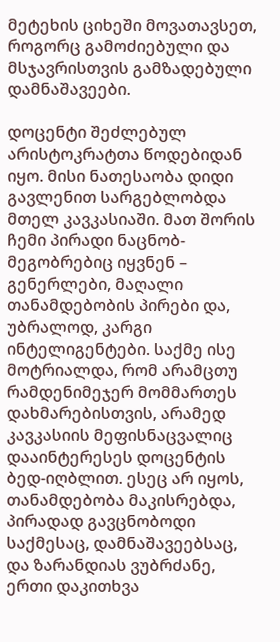მეტეხის ციხეში მოვათავსეთ, როგორც გამოძიებული და მსჯავრისთვის გამზადებული დამნაშავეები.

დოცენტი შეძლებულ არისტოკრატთა წოდებიდან იყო. მისი ნათესაობა დიდი გავლენით სარგებლობდა მთელ კავკასიაში. მათ შორის ჩემი პირადი ნაცნობ-მეგობრებიც იყვნენ – გენერლები, მაღალი თანამდებობის პირები და, უბრალოდ, კარგი ინტელიგენტები. საქმე ისე მოტრიალდა, რომ არამცთუ რამდენიმეჯერ მომმართეს დახმარებისთვის, არამედ კავკასიის მეფისნაცვალიც დააინტერესეს დოცენტის ბედ-იღბლით. ესეც არ იყოს, თანამდებობა მაკისრებდა, პირადად გავცნობოდი საქმესაც, დამნაშავეებსაც, და ზარანდიას ვუბრძანე, ერთი დაკითხვა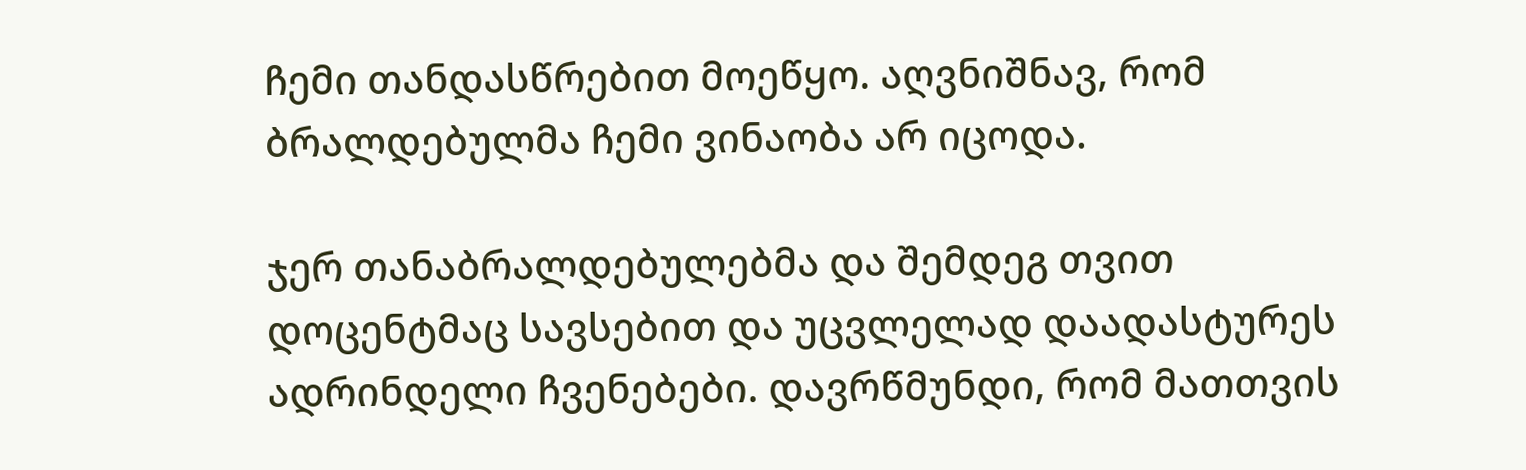ჩემი თანდასწრებით მოეწყო. აღვნიშნავ, რომ ბრალდებულმა ჩემი ვინაობა არ იცოდა.

ჯერ თანაბრალდებულებმა და შემდეგ თვით დოცენტმაც სავსებით და უცვლელად დაადასტურეს ადრინდელი ჩვენებები. დავრწმუნდი, რომ მათთვის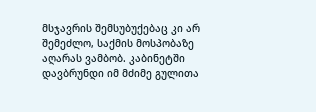მსჯავრის შემსუბუქებაც კი არ შემეძლო, საქმის მოსპობაზე აღარას ვამბობ. კაბინეტში დავბრუნდი იმ მძიმე გულითა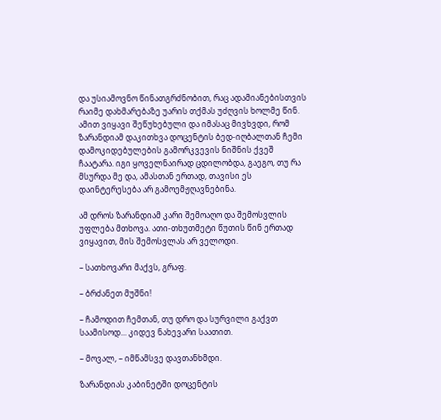და უსიამოვნო წინათგრძნობით, რაც ადამიანებისთვის რაიმე დახმარებაზე უარის თქმას უძღვის ხოლმე წინ. ამით ვიყავი შეწუხებული და იმასაც მივხვდი, რომ ზარანდიამ დაკითხვა დოცენტის ბედ-იღბალთან ჩემი დამოკიდებულების გამორკვევის ნიშნის ქვეშ ჩაატარა. იგი ყოველნაირად ცდილობდა, გაეგო, თუ რა მსურდა მე და, ამასთან ერთად, თავისი ეს დაინტერესება არ გამოემჟღავნებინა.

ამ დროს ზარანდიამ კარი შემოაღო და შემოსვლის უფლება მთხოვა. ათი-თხუთმეტი წუთის წინ ერთად ვიყავით, მის შემოსვლას არ ველოდი.

– სათხოვარი მაქვს, გრაფ.

– ბრძანეთ მუშნი!

– ჩამოდით ჩემთან, თუ დრო და სურვილი გაქვთ საამისოდ... კიდევ ნახევარი საათით.

– მოვალ, – იმწამსვე დავთანხმდი.

ზარანდიას კაბინეტში დოცენტის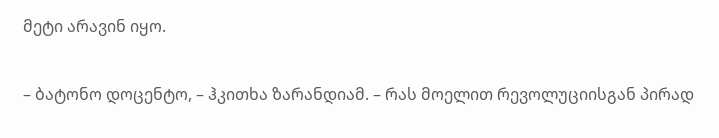მეტი არავინ იყო.

– ბატონო დოცენტო, – ჰკითხა ზარანდიამ. – რას მოელით რევოლუციისგან პირად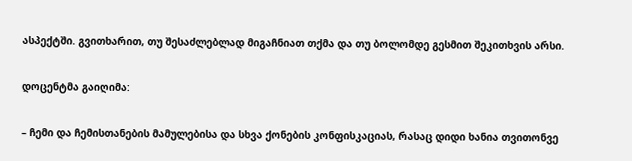ასპექტში. გვითხარით, თუ შესაძლებლად მიგაჩნიათ თქმა და თუ ბოლომდე გესმით შეკითხვის არსი.

დოცენტმა გაიღიმა:

– ჩემი და ჩემისთანების მამულებისა და სხვა ქონების კონფისკაციას, რასაც დიდი ხანია თვითონვე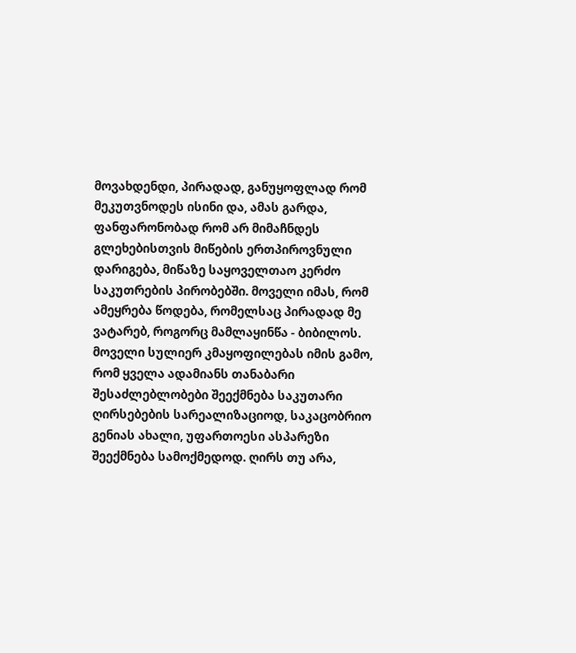მოვახდენდი, პირადად, განუყოფლად რომ მეკუთვნოდეს ისინი და, ამას გარდა, ფანფარონობად რომ არ მიმაჩნდეს გლეხებისთვის მიწების ერთპიროვნული დარიგება, მიწაზე საყოველთაო კერძო საკუთრების პირობებში. მოველი იმას, რომ ამეყრება წოდება, რომელსაც პირადად მე ვატარებ, როგორც მამლაყინწა - ბიბილოს. მოველი სულიერ კმაყოფილებას იმის გამო, რომ ყველა ადამიანს თანაბარი შესაძლებლობები შეექმნება საკუთარი ღირსებების სარეალიზაციოდ, საკაცობრიო გენიას ახალი, უფართოესი ასპარეზი შეექმნება სამოქმედოდ. ღირს თუ არა,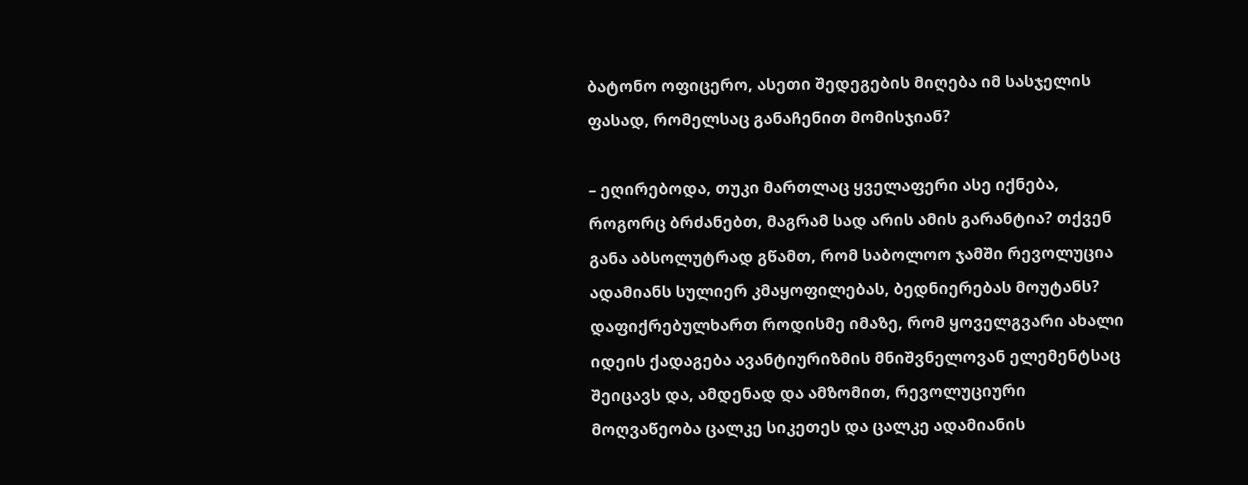ბატონო ოფიცერო, ასეთი შედეგების მიღება იმ სასჯელის ფასად, რომელსაც განაჩენით მომისჯიან?

– ეღირებოდა, თუკი მართლაც ყველაფერი ასე იქნება, როგორც ბრძანებთ, მაგრამ სად არის ამის გარანტია? თქვენ განა აბსოლუტრად გწამთ, რომ საბოლოო ჯამში რევოლუცია ადამიანს სულიერ კმაყოფილებას, ბედნიერებას მოუტანს? დაფიქრებულხართ როდისმე იმაზე, რომ ყოველგვარი ახალი იდეის ქადაგება ავანტიურიზმის მნიშვნელოვან ელემენტსაც შეიცავს და, ამდენად და ამზომით, რევოლუციური მოღვაწეობა ცალკე სიკეთეს და ცალკე ადამიანის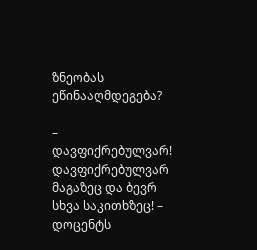ზნეობას ეწინააღმდეგება?

– დავფიქრებულვარ! დავფიქრებულვარ მაგაზეც და ბევრ სხვა საკითხზეც! – დოცენტს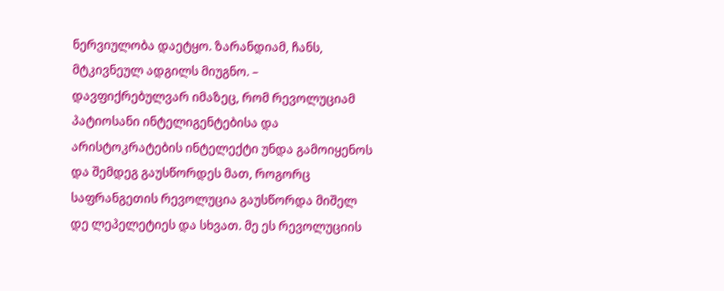ნერვიულობა დაეტყო. ზარანდიამ, ჩანს, მტკივნეულ ადგილს მიუგნო. – დავფიქრებულვარ იმაზეც, რომ რევოლუციამ პატიოსანი ინტელიგენტებისა და არისტოკრატების ინტელექტი უნდა გამოიყენოს და შემდეგ გაუსწორდეს მათ, როგორც საფრანგეთის რევოლუცია გაუსწორდა მიშელ დე ლეპელეტიეს და სხვათ. მე ეს რევოლუციის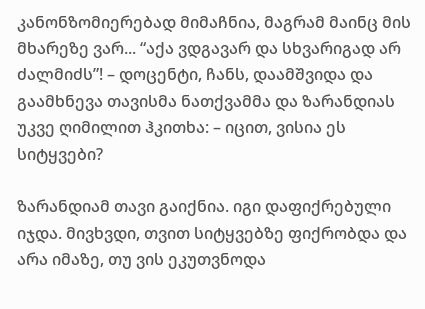კანონზომიერებად მიმაჩნია, მაგრამ მაინც მის მხარეზე ვარ... “აქა ვდგავარ და სხვარიგად არ ძალმიძს”! – დოცენტი, ჩანს, დაამშვიდა და გაამხნევა თავისმა ნათქვამმა და ზარანდიას უკვე ღიმილით ჰკითხა: – იცით, ვისია ეს სიტყვები?

ზარანდიამ თავი გაიქნია. იგი დაფიქრებული იჯდა. მივხვდი, თვით სიტყვებზე ფიქრობდა და არა იმაზე, თუ ვის ეკუთვნოდა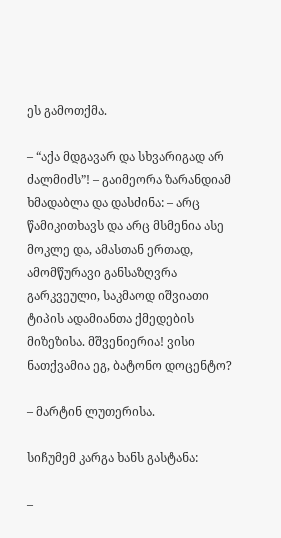ეს გამოთქმა.

– “აქა მდგავარ და სხვარიგად არ ძალმიძს”! – გაიმეორა ზარანდიამ ხმადაბლა და დასძინა: – არც წამიკითხავს და არც მსმენია ასე მოკლე და, ამასთან ერთად, ამომწურავი განსაზღვრა გარკვეული, საკმაოდ იშვიათი ტიპის ადამიანთა ქმედების მიზეზისა. მშვენიერია! ვისი ნათქვამია ეგ, ბატონო დოცენტო?

– მარტინ ლუთერისა.

სიჩუმემ კარგა ხანს გასტანა:

–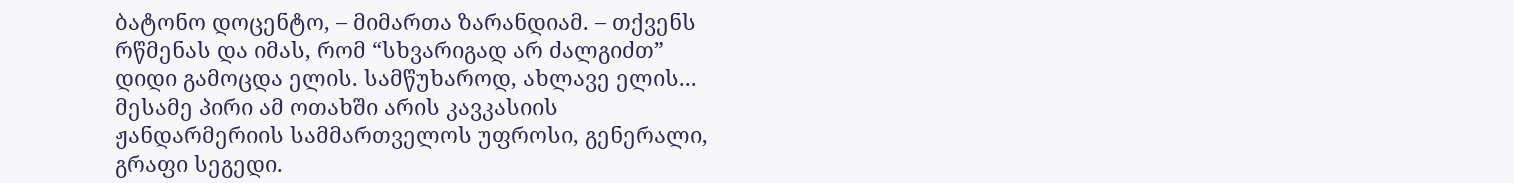ბატონო დოცენტო, – მიმართა ზარანდიამ. – თქვენს რწმენას და იმას, რომ “სხვარიგად არ ძალგიძთ” დიდი გამოცდა ელის. სამწუხაროდ, ახლავე ელის... მესამე პირი ამ ოთახში არის კავკასიის ჟანდარმერიის სამმართველოს უფროსი, გენერალი, გრაფი სეგედი.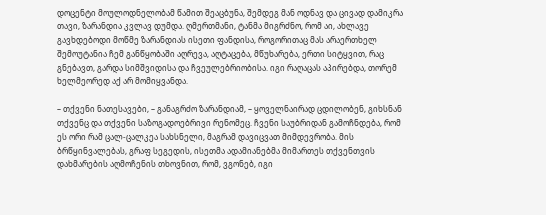დოცენტი მოულოდნელობამ წამით შეაცბუნა, შემდეგ მან ოდნავ და ცივად დამიკრა თავი, ზარანდია კვლავ დუმდა. ღმერთმანი, ტანმა მიგრძნო, რომ აი, ახლავე გავხდებოდი მოწმე ზარანდიას ისეთი ფანდისა, როგორითაც მას არაერთხელ შემოუტანია ჩემ განწყობაში აღრევა, აღტაცება, მწუხარება, ერთი სიტყვით, რაც გნებავთ, გარდა სიმშვიდისა და ჩვეულებრიობისა. იგი რაღაცას აპირებდა, თორემ ხელმეორედ აქ არ მომიყვანდა.

– თქვენი ნათესავები, – განაგრძო ზარანდიამ, – ყოველნაირად ცდილობენ, გიხსნან თქვენც და თქვენი საზოგადოებრივი რენომეც. ჩვენი საუბრიდან გამოჩნდება, რომ ეს ორი რამ ცალ-ცალკეა სახსნელი, მაგრამ დავიცვათ მიმდევრობა. მის ბრწყინვალებას, გრაფ სეგედის, ისეთმა ადამიანებმა მიმართეს თქვენთვის დახმარების აღმოჩენის თხოვნით, რომ, ვგონებ, იგი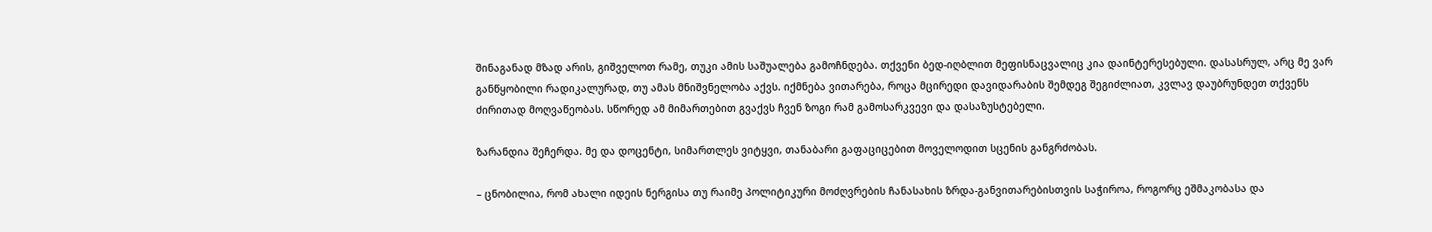შინაგანად მზად არის, გიშველოთ რამე, თუკი ამის საშუალება გამოჩნდება. თქვენი ბედ-იღბლით მეფისნაცვალიც კია დაინტერესებული. დასასრულ, არც მე ვარ განწყობილი რადიკალურად, თუ ამას მნიშვნელობა აქვს. იქმნება ვითარება, როცა მცირედი დავიდარაბის შემდეგ შეგიძლიათ, კვლავ დაუბრუნდეთ თქვენს ძირითად მოღვაწეობას. სწორედ ამ მიმართებით გვაქვს ჩვენ ზოგი რამ გამოსარკვევი და დასაზუსტებელი.

ზარანდია შეჩერდა. მე და დოცენტი, სიმართლეს ვიტყვი, თანაბარი გაფაციცებით მოველოდით სცენის განგრძობას.

– ცნობილია, რომ ახალი იდეის ნერგისა თუ რაიმე პოლიტიკური მოძღვრების ჩანასახის ზრდა-განვითარებისთვის საჭიროა, როგორც ეშმაკობასა და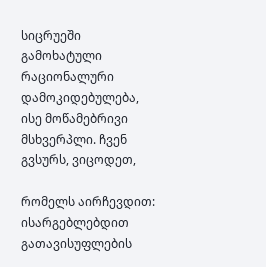სიცრუეში გამოხატული რაციონალური დამოკიდებულება, ისე მოწამებრივი მსხვერპლი. ჩვენ გვსურს, ვიცოდეთ,

რომელს აირჩევდით: ისარგებლებდით გათავისუფლების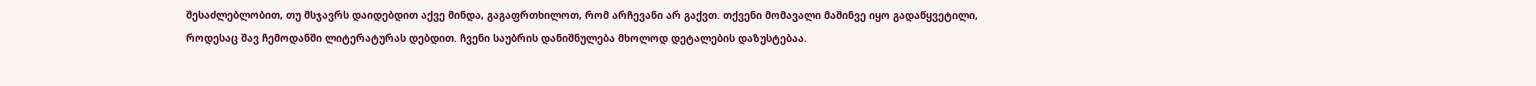შესაძლებლობით, თუ მსჯავრს დაიდებდით აქვე მინდა, გაგაფრთხილოთ, რომ არჩევანი არ გაქვთ. თქვენი მომავალი მაშინვე იყო გადაწყვეტილი, როდესაც შავ ჩემოდანში ლიტერატურას დებდით. ჩვენი საუბრის დანიშნულება მხოლოდ დეტალების დაზუსტებაა.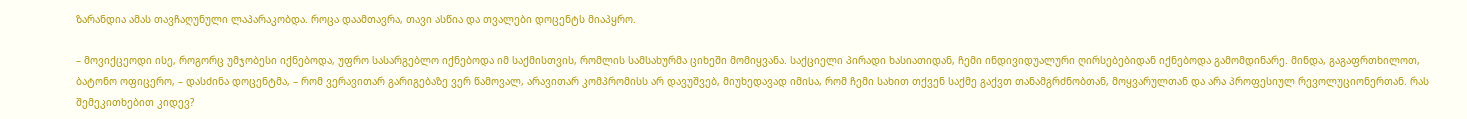ზარანდია ამას თავჩაღუნული ლაპარაკობდა. როცა დაამთავრა, თავი ასწია და თვალები დოცენტს მიაპყრო.

– მოვიქცეოდი ისე, როგორც უმჯობესი იქნებოდა, უფრო სასარგებლო იქნებოდა იმ საქმისთვის, რომლის სამსახურმა ციხეში მომიყვანა. საქციელი პირადი ხასიათიდან, ჩემი ინდივიდუალური ღირსებებიდან იქნებოდა გამომდინარე. მინდა, გაგაფრთხილოთ, ბატონო ოფიცერო, – დასძინა დოცენტმა, – რომ ვერავითარ გარიგებაზე ვერ წამოვალ, არავითარ კომპრომისს არ დავუშვებ, მიუხედავად იმისა, რომ ჩემი სახით თქვენ საქმე გაქვთ თანამგრძნობთან, მოყვარულთან და არა პროფესიულ რევოლუციონერთან. რას შემეკითხებით კიდევ?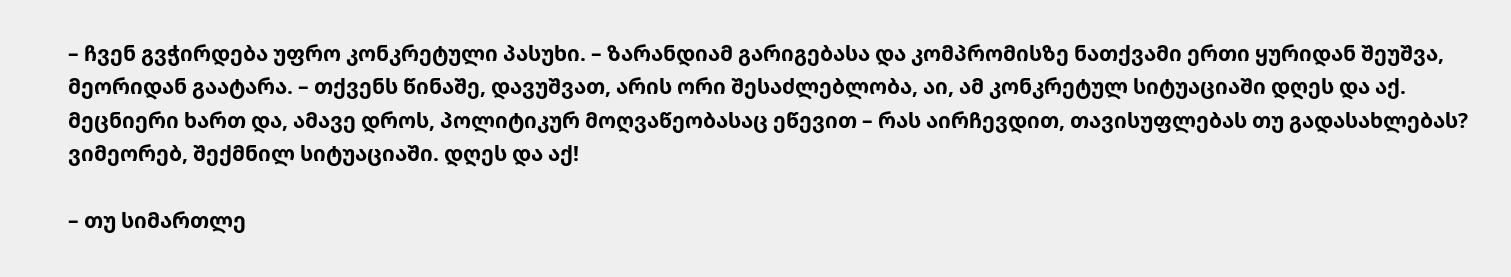– ჩვენ გვჭირდება უფრო კონკრეტული პასუხი. – ზარანდიამ გარიგებასა და კომპრომისზე ნათქვამი ერთი ყურიდან შეუშვა, მეორიდან გაატარა. – თქვენს წინაშე, დავუშვათ, არის ორი შესაძლებლობა, აი, ამ კონკრეტულ სიტუაციაში დღეს და აქ. მეცნიერი ხართ და, ამავე დროს, პოლიტიკურ მოღვაწეობასაც ეწევით – რას აირჩევდით, თავისუფლებას თუ გადასახლებას? ვიმეორებ, შექმნილ სიტუაციაში. დღეს და აქ!

– თუ სიმართლე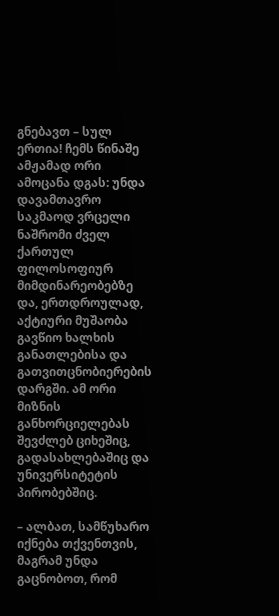გნებავთ – სულ ერთია! ჩემს წინაშე ამჟამად ორი ამოცანა დგას: უნდა დავამთავრო საკმაოდ ვრცელი ნაშრომი ძველ ქართულ ფილოსოფიურ მიმდინარეობებზე და, ერთდროულად, აქტიური მუშაობა გავწიო ხალხის განათლებისა და გათვითცნობიერების დარგში. ამ ორი მიზნის განხორციელებას შევძლებ ციხეშიც, გადასახლებაშიც და უნივერსიტეტის პირობებშიც.

– ალბათ, სამწუხარო იქნება თქვენთვის, მაგრამ უნდა გაცნობოთ, რომ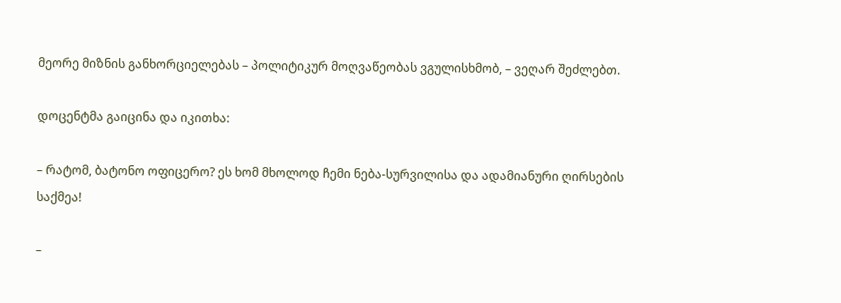მეორე მიზნის განხორციელებას – პოლიტიკურ მოღვაწეობას ვგულისხმობ, – ვეღარ შეძლებთ.

დოცენტმა გაიცინა და იკითხა:

– რატომ, ბატონო ოფიცერო? ეს ხომ მხოლოდ ჩემი ნება-სურვილისა და ადამიანური ღირსების საქმეა!

–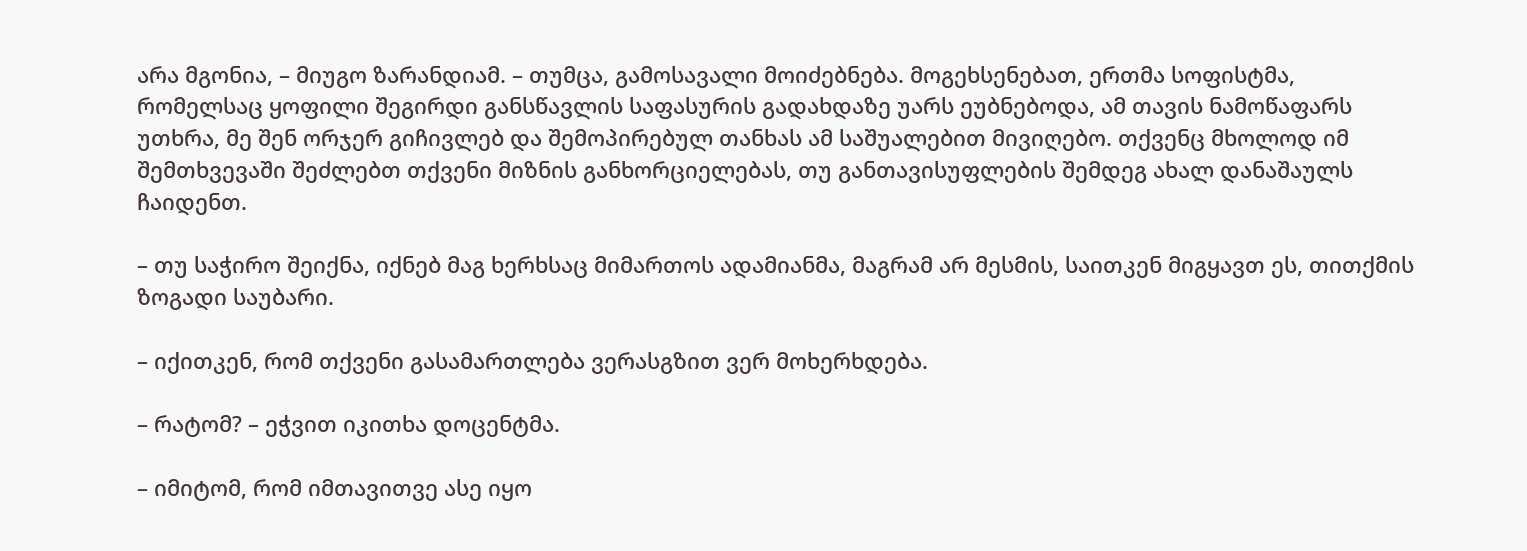არა მგონია, – მიუგო ზარანდიამ. – თუმცა, გამოსავალი მოიძებნება. მოგეხსენებათ, ერთმა სოფისტმა, რომელსაც ყოფილი შეგირდი განსწავლის საფასურის გადახდაზე უარს ეუბნებოდა, ამ თავის ნამოწაფარს უთხრა, მე შენ ორჯერ გიჩივლებ და შემოპირებულ თანხას ამ საშუალებით მივიღებო. თქვენც მხოლოდ იმ შემთხვევაში შეძლებთ თქვენი მიზნის განხორციელებას, თუ განთავისუფლების შემდეგ ახალ დანაშაულს ჩაიდენთ.

– თუ საჭირო შეიქნა, იქნებ მაგ ხერხსაც მიმართოს ადამიანმა, მაგრამ არ მესმის, საითკენ მიგყავთ ეს, თითქმის ზოგადი საუბარი.

– იქითკენ, რომ თქვენი გასამართლება ვერასგზით ვერ მოხერხდება.

– რატომ? – ეჭვით იკითხა დოცენტმა.

– იმიტომ, რომ იმთავითვე ასე იყო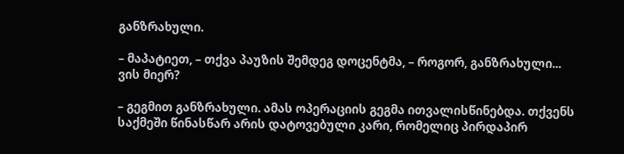განზრახული.

– მაპატიეთ, – თქვა პაუზის შემდეგ დოცენტმა, – როგორ, განზრახული... ვის მიერ?

– გეგმით განზრახული. ამას ოპერაციის გეგმა ითვალისწინებდა. თქვენს საქმეში წინასწარ არის დატოვებული კარი, რომელიც პირდაპირ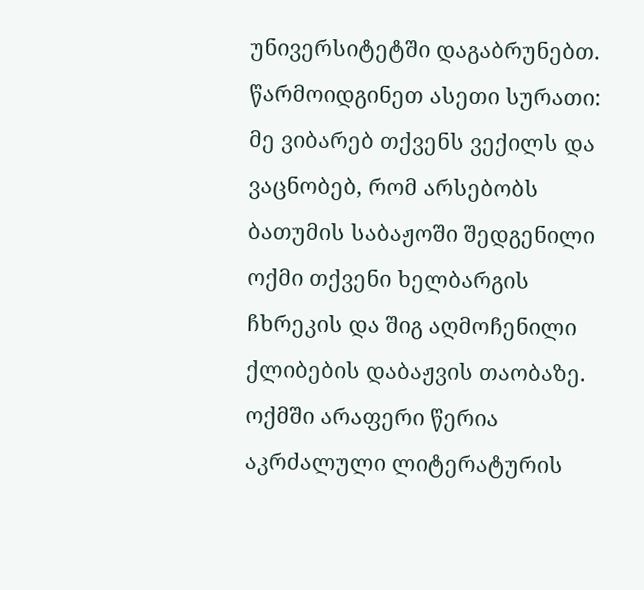უნივერსიტეტში დაგაბრუნებთ. წარმოიდგინეთ ასეთი სურათი: მე ვიბარებ თქვენს ვექილს და ვაცნობებ, რომ არსებობს ბათუმის საბაჟოში შედგენილი ოქმი თქვენი ხელბარგის ჩხრეკის და შიგ აღმოჩენილი ქლიბების დაბაჟვის თაობაზე. ოქმში არაფერი წერია აკრძალული ლიტერატურის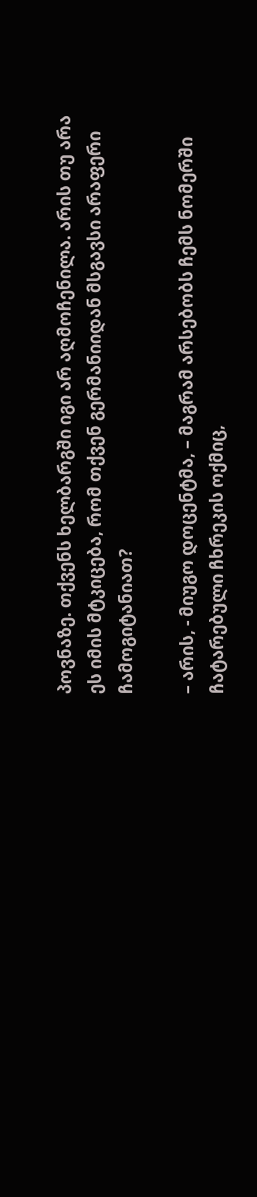პოვნაზე. თქვენს ხელბარგში იგი არ აღმოჩენილა. არის თუ არა ეს იმის მტკიცება, რომ თქვენ გერმანიიდან მსგავსი არაფერი ჩამოგიტანიათ?

– არის, - მიუგო დოცენტმა, – მაგრამ არსებობს ჩემს ნომერში ჩატარებული ჩხრეკის ოქმიც,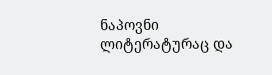ნაპოვნი ლიტერატურაც და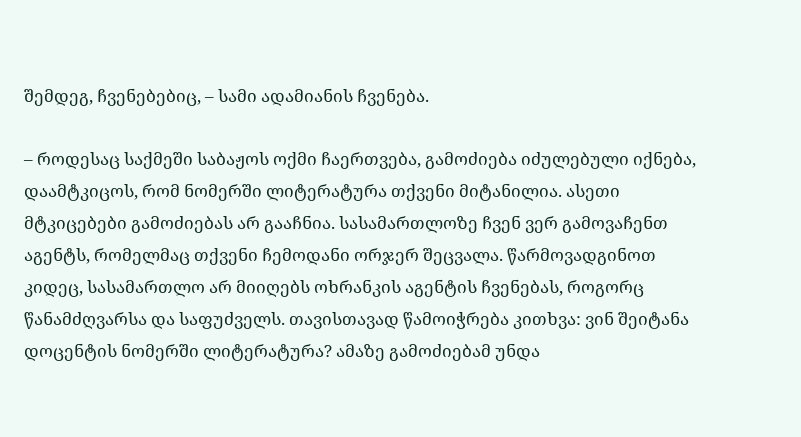შემდეგ, ჩვენებებიც, – სამი ადამიანის ჩვენება.

– როდესაც საქმეში საბაჟოს ოქმი ჩაერთვება, გამოძიება იძულებული იქნება, დაამტკიცოს, რომ ნომერში ლიტერატურა თქვენი მიტანილია. ასეთი მტკიცებები გამოძიებას არ გააჩნია. სასამართლოზე ჩვენ ვერ გამოვაჩენთ აგენტს, რომელმაც თქვენი ჩემოდანი ორჯერ შეცვალა. წარმოვადგინოთ კიდეც, სასამართლო არ მიიღებს ოხრანკის აგენტის ჩვენებას, როგორც წანამძღვარსა და საფუძველს. თავისთავად წამოიჭრება კითხვა: ვინ შეიტანა დოცენტის ნომერში ლიტერატურა? ამაზე გამოძიებამ უნდა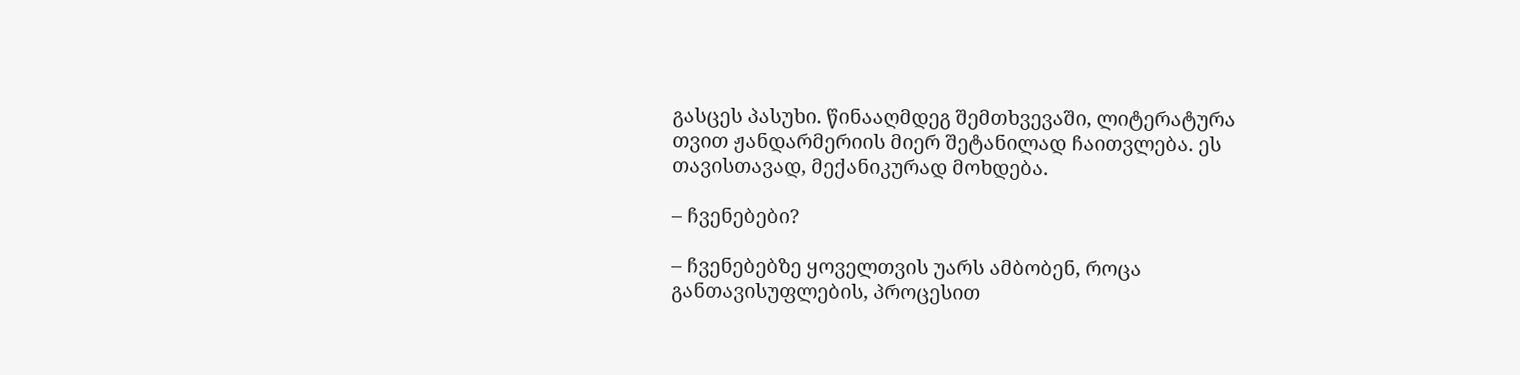გასცეს პასუხი. წინააღმდეგ შემთხვევაში, ლიტერატურა თვით ჟანდარმერიის მიერ შეტანილად ჩაითვლება. ეს თავისთავად, მექანიკურად მოხდება.

– ჩვენებები?

– ჩვენებებზე ყოველთვის უარს ამბობენ, როცა განთავისუფლების, პროცესით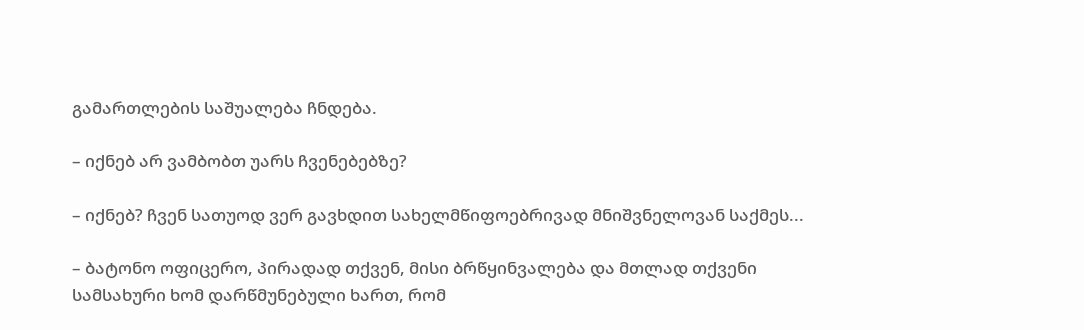გამართლების საშუალება ჩნდება.

– იქნებ არ ვამბობთ უარს ჩვენებებზე?

– იქნებ? ჩვენ სათუოდ ვერ გავხდით სახელმწიფოებრივად მნიშვნელოვან საქმეს...

– ბატონო ოფიცერო, პირადად თქვენ, მისი ბრწყინვალება და მთლად თქვენი სამსახური ხომ დარწმუნებული ხართ, რომ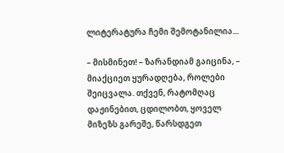ლიტერატურა ჩემი შემოტანილია...

– მისმინეთ! – ზარანდიამ გაიცინა, – მიაქციეთ ყურადღება, როლები შეიცვალა. თქვენ, რატომღაც დაჟინებით, ცდილობთ, ყოველ მიზეზს გარეშე, წარსდგეთ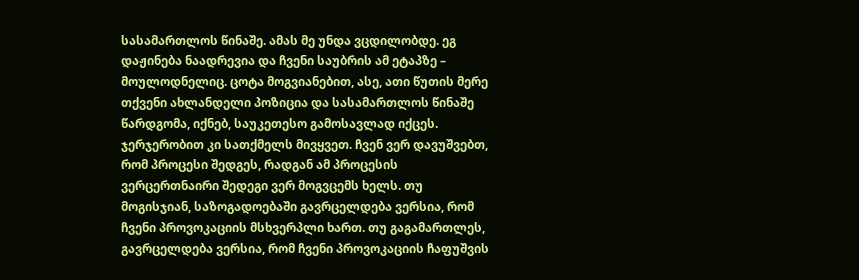სასამართლოს წინაშე. ამას მე უნდა ვცდილობდე. ეგ დაჟინება ნაადრევია და ჩვენი საუბრის ამ ეტაპზე – მოულოდნელიც. ცოტა მოგვიანებით, ასე, ათი წუთის მერე თქვენი ახლანდელი პოზიცია და სასამართლოს წინაშე წარდგომა, იქნებ, საუკეთესო გამოსავლად იქცეს. ჯერჯერობით კი სათქმელს მივყვეთ. ჩვენ ვერ დავუშვებთ, რომ პროცესი შედგეს, რადგან ამ პროცესის ვერცერთნაირი შედეგი ვერ მოგვცემს ხელს. თუ მოგისჯიან, საზოგადოებაში გავრცელდება ვერსია, რომ ჩვენი პროვოკაციის მსხვერპლი ხართ. თუ გაგამართლეს, გავრცელდება ვერსია, რომ ჩვენი პროვოკაციის ჩაფუშვის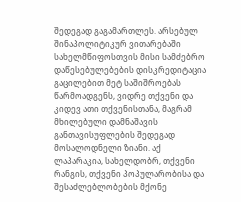შედეგად გაგამართლეს. არსებულ შინაპოლიტიკურ ვითარებაში სახელმწიფოსთვის მისი სამძებრო დაწესებულებების დისკრედიტაცია გაცილებით მეტ საშიშროებას წარმოადგენს, ვიდრე თქვენი და კიდევ ათი თქვენისთანა, მაგრამ მხილებული დამნაშავის განთავისუფლების შედეგად მოსალოდნელი ზიანი. აქ ლაპარაკია, სახელდობრ, თქვენი რანგის, თქვენი პოპულარობისა და შესაძლებლობების მქონე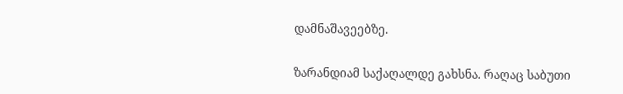დამნაშავეებზე.

ზარანდიამ საქაღალდე გახსნა. რაღაც საბუთი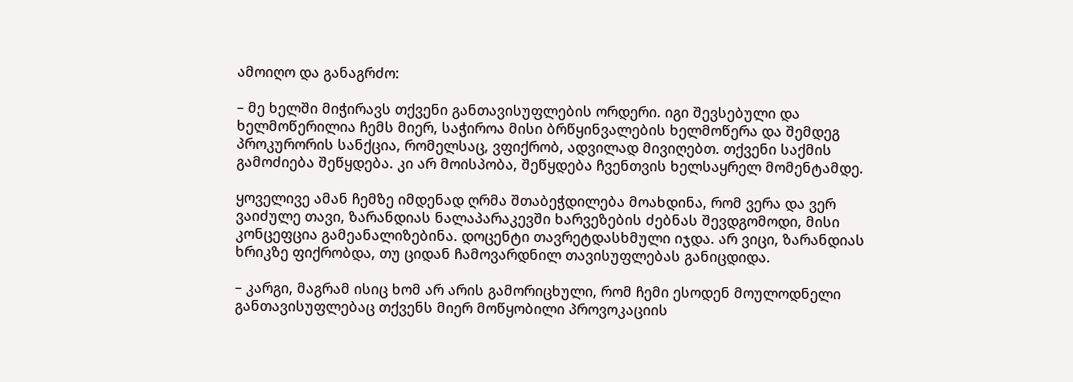ამოიღო და განაგრძო:

– მე ხელში მიჭირავს თქვენი განთავისუფლების ორდერი. იგი შევსებული და ხელმოწერილია ჩემს მიერ, საჭიროა მისი ბრწყინვალების ხელმოწერა და შემდეგ პროკურორის სანქცია, რომელსაც, ვფიქრობ, ადვილად მივიღებთ. თქვენი საქმის გამოძიება შეწყდება. კი არ მოისპობა, შეწყდება ჩვენთვის ხელსაყრელ მომენტამდე.

ყოველივე ამან ჩემზე იმდენად ღრმა შთაბეჭდილება მოახდინა, რომ ვერა და ვერ ვაიძულე თავი, ზარანდიას ნალაპარაკევში ხარვეზების ძებნას შევდგომოდი, მისი კონცეფცია გამეანალიზებინა. დოცენტი თავრეტდასხმული იჯდა. არ ვიცი, ზარანდიას ხრიკზე ფიქრობდა, თუ ციდან ჩამოვარდნილ თავისუფლებას განიცდიდა.

– კარგი, მაგრამ ისიც ხომ არ არის გამორიცხული, რომ ჩემი ესოდენ მოულოდნელი განთავისუფლებაც თქვენს მიერ მოწყობილი პროვოკაციის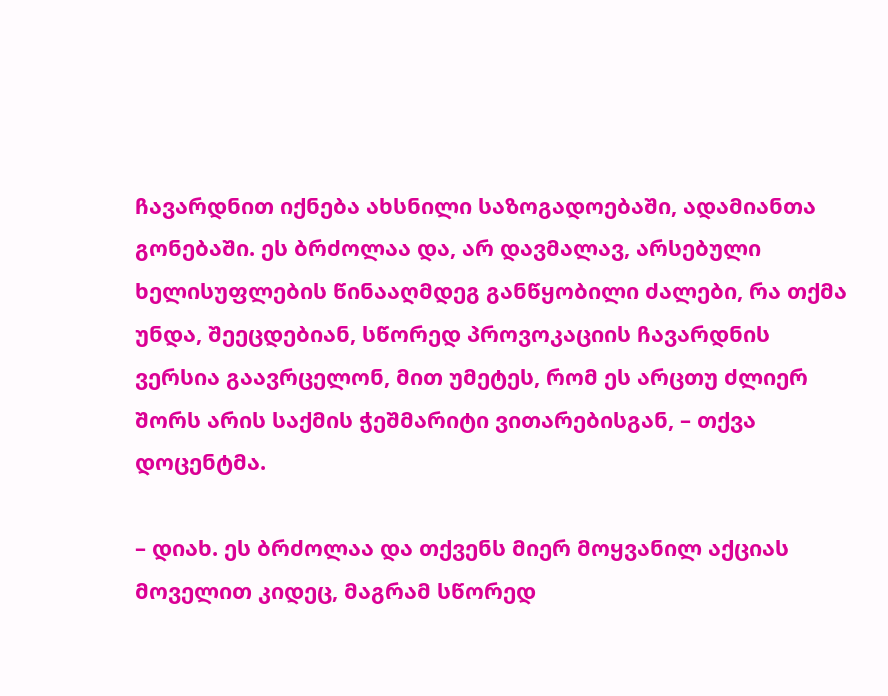ჩავარდნით იქნება ახსნილი საზოგადოებაში, ადამიანთა გონებაში. ეს ბრძოლაა და, არ დავმალავ, არსებული ხელისუფლების წინააღმდეგ განწყობილი ძალები, რა თქმა უნდა, შეეცდებიან, სწორედ პროვოკაციის ჩავარდნის ვერსია გაავრცელონ, მით უმეტეს, რომ ეს არცთუ ძლიერ შორს არის საქმის ჭეშმარიტი ვითარებისგან, – თქვა დოცენტმა.

– დიახ. ეს ბრძოლაა და თქვენს მიერ მოყვანილ აქციას მოველით კიდეც, მაგრამ სწორედ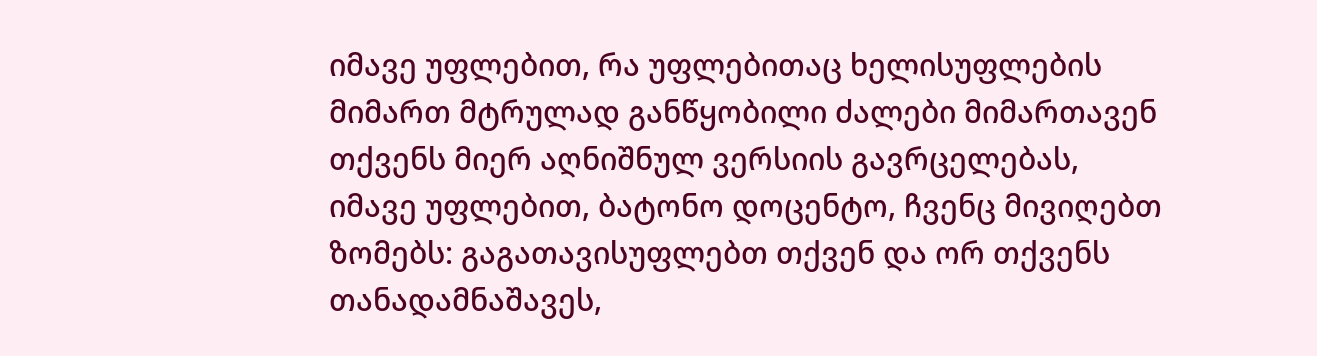იმავე უფლებით, რა უფლებითაც ხელისუფლების მიმართ მტრულად განწყობილი ძალები მიმართავენ თქვენს მიერ აღნიშნულ ვერსიის გავრცელებას, იმავე უფლებით, ბატონო დოცენტო, ჩვენც მივიღებთ ზომებს: გაგათავისუფლებთ თქვენ და ორ თქვენს თანადამნაშავეს,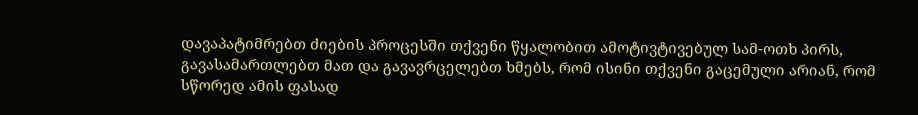დავაპატიმრებთ ძიების პროცესში თქვენი წყალობით ამოტივტივებულ სამ-ოთხ პირს, გავასამართლებთ მათ და გავავრცელებთ ხმებს, რომ ისინი თქვენი გაცემული არიან, რომ სწორედ ამის ფასად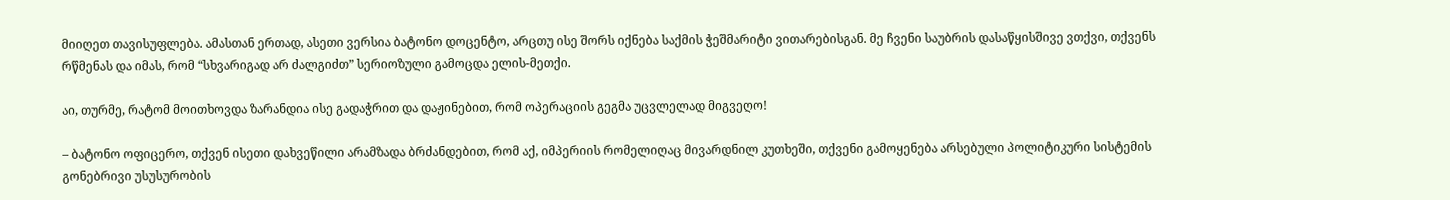მიიღეთ თავისუფლება. ამასთან ერთად, ასეთი ვერსია ბატონო დოცენტო, არცთუ ისე შორს იქნება საქმის ჭეშმარიტი ვითარებისგან. მე ჩვენი საუბრის დასაწყისშივე ვთქვი, თქვენს რწმენას და იმას, რომ “სხვარიგად არ ძალგიძთ” სერიოზული გამოცდა ელის-მეთქი.

აი, თურმე, რატომ მოითხოვდა ზარანდია ისე გადაჭრით და დაჟინებით, რომ ოპერაციის გეგმა უცვლელად მიგვეღო!

– ბატონო ოფიცერო, თქვენ ისეთი დახვეწილი არამზადა ბრძანდებით, რომ აქ, იმპერიის რომელიღაც მივარდნილ კუთხეში, თქვენი გამოყენება არსებული პოლიტიკური სისტემის გონებრივი უსუსურობის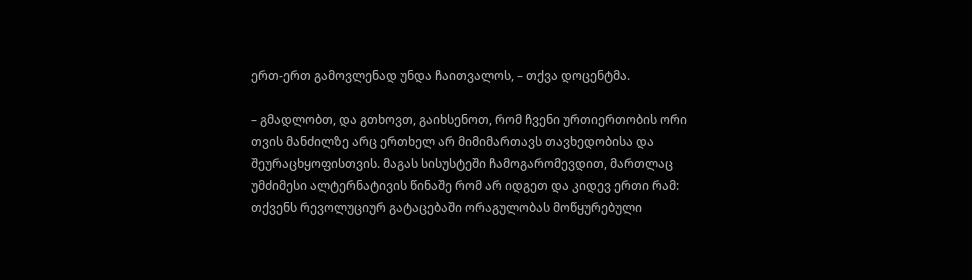ერთ-ერთ გამოვლენად უნდა ჩაითვალოს, – თქვა დოცენტმა.

– გმადლობთ, და გთხოვთ, გაიხსენოთ, რომ ჩვენი ურთიერთობის ორი თვის მანძილზე არც ერთხელ არ მიმიმართავს თავხედობისა და შეურაცხყოფისთვის. მაგას სისუსტეში ჩამოგარომევდით, მართლაც უმძიმესი ალტერნატივის წინაშე რომ არ იდგეთ და კიდევ ერთი რამ: თქვენს რევოლუციურ გატაცებაში ორაგულობას მოწყურებული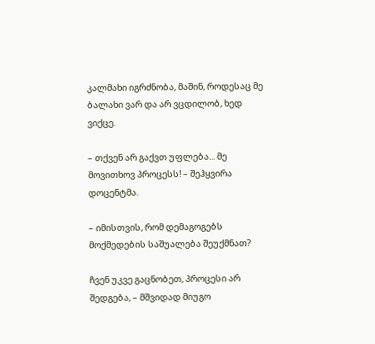კალმახი იგრძნობა, მაშინ, როდესაც მე ბალახი ვარ და არ ვცდილობ, ხედ ვიქცე.

– თქვენ არ გაქვთ უფლება... მე მოვითხოვ პროცესს! – შეჰყვირა დოცენტმა.

– იმისთვის, რომ დემაგოგებს მოქმედების საშუალება შეუქმნათ?

ჩვენ უკვე გაცნობეთ, პროცესი არ შედგება, – მშვიდად მიუგო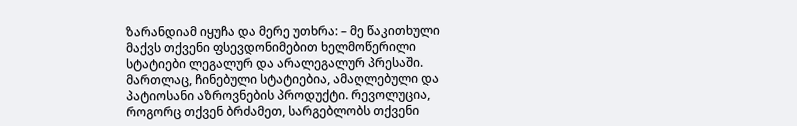ზარანდიამ იყუჩა და მერე უთხრა: – მე წაკითხული მაქვს თქვენი ფსევდონიმებით ხელმოწერილი სტატიები ლეგალურ და არალეგალურ პრესაში. მართლაც, ჩინებული სტატიებია, ამაღლებული და პატიოსანი აზროვნების პროდუქტი. რევოლუცია, როგორც თქვენ ბრძამეთ, სარგებლობს თქვენი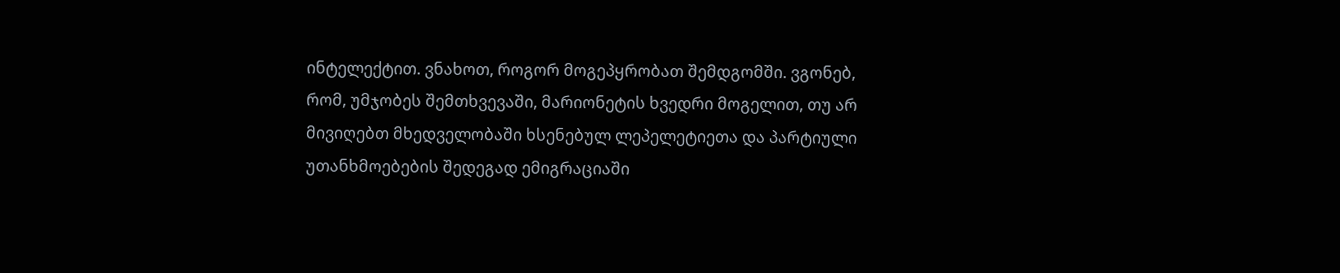ინტელექტით. ვნახოთ, როგორ მოგეპყრობათ შემდგომში. ვგონებ, რომ, უმჯობეს შემთხვევაში, მარიონეტის ხვედრი მოგელით, თუ არ მივიღებთ მხედველობაში ხსენებულ ლეპელეტიეთა და პარტიული უთანხმოებების შედეგად ემიგრაციაში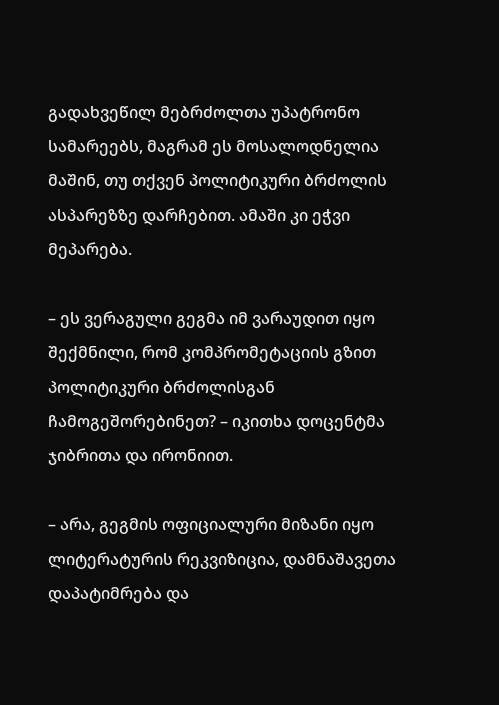გადახვეწილ მებრძოლთა უპატრონო სამარეებს, მაგრამ ეს მოსალოდნელია მაშინ, თუ თქვენ პოლიტიკური ბრძოლის ასპარეზზე დარჩებით. ამაში კი ეჭვი მეპარება.

– ეს ვერაგული გეგმა იმ ვარაუდით იყო შექმნილი, რომ კომპრომეტაციის გზით პოლიტიკური ბრძოლისგან ჩამოგეშორებინეთ? – იკითხა დოცენტმა ჯიბრითა და ირონიით.

– არა, გეგმის ოფიციალური მიზანი იყო ლიტერატურის რეკვიზიცია, დამნაშავეთა დაპატიმრება და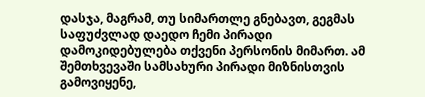დასჯა, მაგრამ, თუ სიმართლე გნებავთ, გეგმას საფუძვლად დაედო ჩემი პირადი დამოკიდებულება თქვენი პერსონის მიმართ. ამ შემთხვევაში სამსახური პირადი მიზნისთვის გამოვიყენე,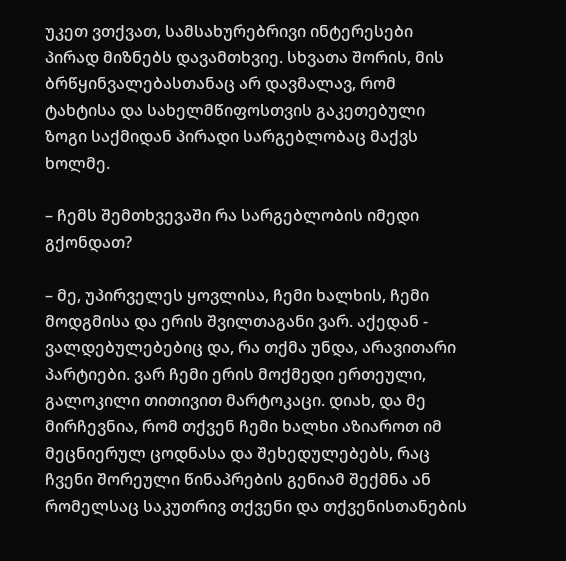უკეთ ვთქვათ, სამსახურებრივი ინტერესები პირად მიზნებს დავამთხვიე. სხვათა შორის, მის ბრწყინვალებასთანაც არ დავმალავ, რომ ტახტისა და სახელმწიფოსთვის გაკეთებული ზოგი საქმიდან პირადი სარგებლობაც მაქვს ხოლმე.

– ჩემს შემთხვევაში რა სარგებლობის იმედი გქონდათ?

– მე, უპირველეს ყოვლისა, ჩემი ხალხის, ჩემი მოდგმისა და ერის შვილთაგანი ვარ. აქედან - ვალდებულებებიც და, რა თქმა უნდა, არავითარი პარტიები. ვარ ჩემი ერის მოქმედი ერთეული, გალოკილი თითივით მარტოკაცი. დიახ, და მე მირჩევნია, რომ თქვენ ჩემი ხალხი აზიაროთ იმ მეცნიერულ ცოდნასა და შეხედულებებს, რაც ჩვენი შორეული წინაპრების გენიამ შექმნა ან რომელსაც საკუთრივ თქვენი და თქვენისთანების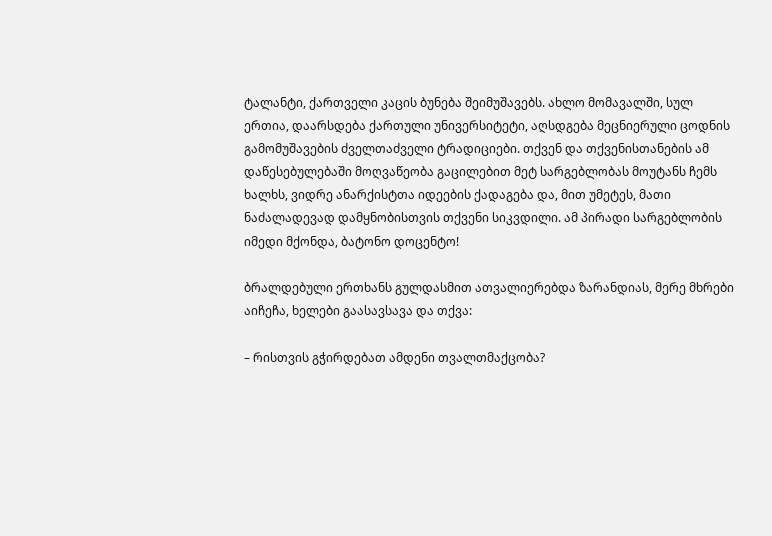ტალანტი, ქართველი კაცის ბუნება შეიმუშავებს. ახლო მომავალში, სულ ერთია, დაარსდება ქართული უნივერსიტეტი, აღსდგება მეცნიერული ცოდნის გამომუშავების ძველთაძველი ტრადიციები. თქვენ და თქვენისთანების ამ დაწესებულებაში მოღვაწეობა გაცილებით მეტ სარგებლობას მოუტანს ჩემს ხალხს, ვიდრე ანარქისტთა იდეების ქადაგება და, მით უმეტეს, მათი ნაძალადევად დამყნობისთვის თქვენი სიკვდილი. ამ პირადი სარგებლობის იმედი მქონდა, ბატონო დოცენტო!

ბრალდებული ერთხანს გულდასმით ათვალიერებდა ზარანდიას, მერე მხრები აიჩეჩა, ხელები გაასავსავა და თქვა:

– რისთვის გჭირდებათ ამდენი თვალთმაქცობა?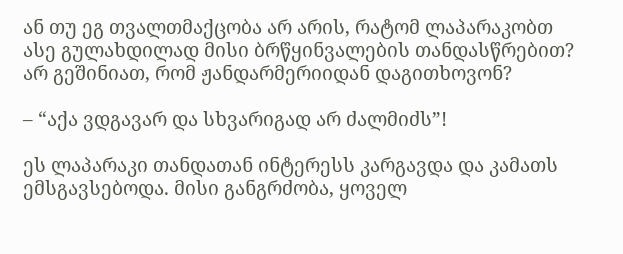ან თუ ეგ თვალთმაქცობა არ არის, რატომ ლაპარაკობთ ასე გულახდილად მისი ბრწყინვალების თანდასწრებით? არ გეშინიათ, რომ ჟანდარმერიიდან დაგითხოვონ?

– “აქა ვდგავარ და სხვარიგად არ ძალმიძს”!

ეს ლაპარაკი თანდათან ინტერესს კარგავდა და კამათს ემსგავსებოდა. მისი განგრძობა, ყოველ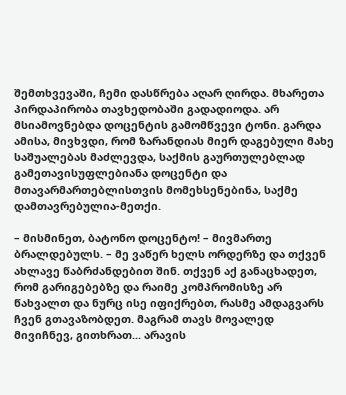შემთხვევაში, ჩემი დასწრება აღარ ღირდა. მხარეთა პირდაპირობა თავხედობაში გადადიოდა. არ მსიამოვნებდა დოცენტის გამომწვევი ტონი. გარდა ამისა, მივხვდი, რომ ზარანდიას მიერ დაგებული მახე საშუალებას მაძლევდა, საქმის გაურთულებლად გამეთავისუფლებიანა დოცენტი და მთავარმართებლისთვის მომეხსენებინა, საქმე დამთავრებულია-მეთქი.

– მისმინეთ, ბატონო დოცენტო! – მივმართე ბრალდებულს. – მე ვაწერ ხელს ორდერზე და თქვენ ახლავე წაბრძანდებით შინ. თქვენ აქ განაცხადეთ, რომ გარიგებებზე და რაიმე კომპრომისზე არ წახვალთ და ნურც ისე იფიქრებთ, რასმე ამდაგვარს ჩვენ გთავაზობდეთ. მაგრამ თავს მოვალედ მივიჩნევ, გითხრათ... არავის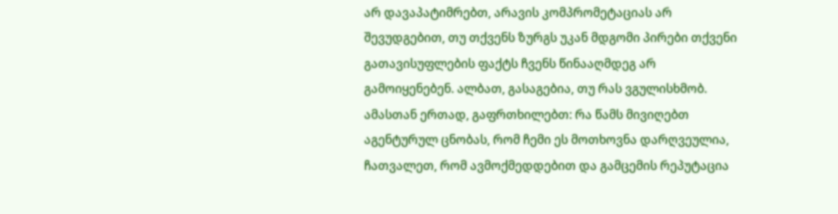არ დავაპატიმრებთ, არავის კომპრომეტაციას არ შევუდგებით, თუ თქვენს ზურგს უკან მდგომი პირები თქვენი გათავისუფლების ფაქტს ჩვენს წინააღმდეგ არ გამოიყენებენ. ალბათ, გასაგებია, თუ რას ვგულისხმობ. ამასთან ერთად, გაფრთხილებთ: რა წამს მივიღებთ აგენტურულ ცნობას, რომ ჩემი ეს მოთხოვნა დარღვეულია, ჩათვალეთ, რომ ავმოქმედდებით და გამცემის რეპუტაცია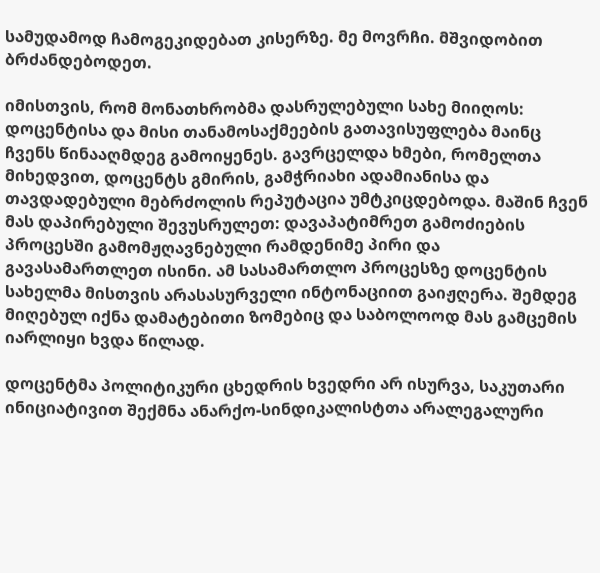სამუდამოდ ჩამოგეკიდებათ კისერზე. მე მოვრჩი. მშვიდობით ბრძანდებოდეთ.

იმისთვის, რომ მონათხრობმა დასრულებული სახე მიიღოს: დოცენტისა და მისი თანამოსაქმეების გათავისუფლება მაინც ჩვენს წინააღმდეგ გამოიყენეს. გავრცელდა ხმები, რომელთა მიხედვით, დოცენტს გმირის, გამჭრიახი ადამიანისა და თავდადებული მებრძოლის რეპუტაცია უმტკიცდებოდა. მაშინ ჩვენ მას დაპირებული შევუსრულეთ: დავაპატიმრეთ გამოძიების პროცესში გამომჟღავნებული რამდენიმე პირი და გავასამართლეთ ისინი. ამ სასამართლო პროცესზე დოცენტის სახელმა მისთვის არასასურველი ინტონაციით გაიჟღერა. შემდეგ მიღებულ იქნა დამატებითი ზომებიც და საბოლოოდ მას გამცემის იარლიყი ხვდა წილად.

დოცენტმა პოლიტიკური ცხედრის ხვედრი არ ისურვა, საკუთარი ინიციატივით შექმნა ანარქო-სინდიკალისტთა არალეგალური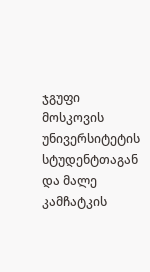ჯგუფი მოსკოვის უნივერსიტეტის სტუდენტთაგან და მალე კამჩატკის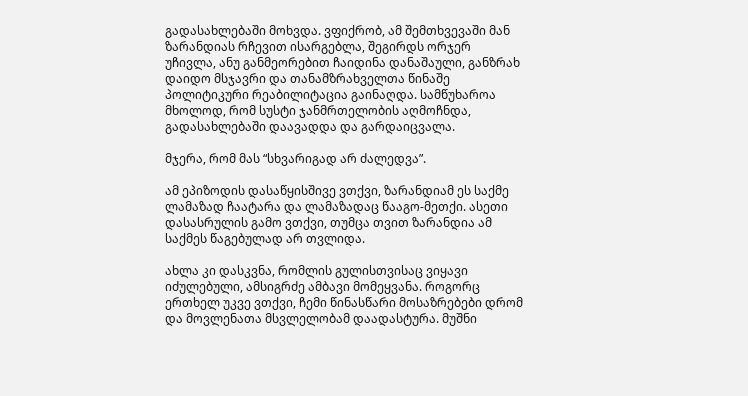გადასახლებაში მოხვდა. ვფიქრობ, ამ შემთხვევაში მან ზარანდიას რჩევით ისარგებლა, შეგირდს ორჯერ უჩივლა, ანუ განმეორებით ჩაიდინა დანაშაული, განზრახ დაიდო მსჯავრი და თანამზრახველთა წინაშე პოლიტიკური რეაბილიტაცია გაინაღდა. სამწუხაროა მხოლოდ, რომ სუსტი ჯანმრთელობის აღმოჩნდა, გადასახლებაში დაავადდა და გარდაიცვალა.

მჯერა, რომ მას “სხვარიგად არ ძალედვა”.

ამ ეპიზოდის დასაწყისშივე ვთქვი, ზარანდიამ ეს საქმე ლამაზად ჩაატარა და ლამაზადაც წააგო-მეთქი. ასეთი დასასრულის გამო ვთქვი, თუმცა თვით ზარანდია ამ საქმეს წაგებულად არ თვლიდა.

ახლა კი დასკვნა, რომლის გულისთვისაც ვიყავი იძულებული, ამსიგრძე ამბავი მომეყვანა. როგორც ერთხელ უკვე ვთქვი, ჩემი წინასწარი მოსაზრებები დრომ და მოვლენათა მსვლელობამ დაადასტურა. მუშნი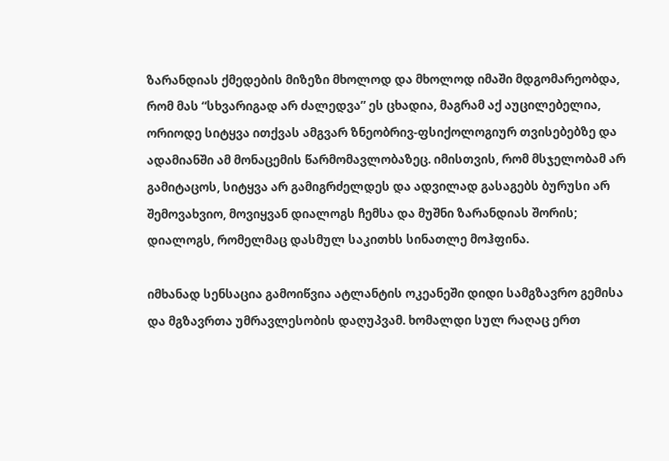ზარანდიას ქმედების მიზეზი მხოლოდ და მხოლოდ იმაში მდგომარეობდა, რომ მას “სხვარიგად არ ძალედვა” ეს ცხადია, მაგრამ აქ აუცილებელია, ორიოდე სიტყვა ითქვას ამგვარ ზნეობრივ-ფსიქოლოგიურ თვისებებზე და ადამიანში ამ მონაცემის წარმომავლობაზეც. იმისთვის, რომ მსჯელობამ არ გამიტაცოს, სიტყვა არ გამიგრძელდეს და ადვილად გასაგებს ბურუსი არ შემოვახვიო, მოვიყვან დიალოგს ჩემსა და მუშნი ზარანდიას შორის; დიალოგს, რომელმაც დასმულ საკითხს სინათლე მოჰფინა.

იმხანად სენსაცია გამოიწვია ატლანტის ოკეანეში დიდი სამგზავრო გემისა და მგზავრთა უმრავლესობის დაღუპვამ. ხომალდი სულ რაღაც ერთ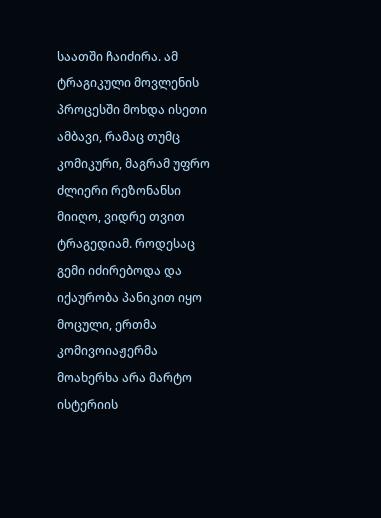საათში ჩაიძირა. ამ ტრაგიკული მოვლენის პროცესში მოხდა ისეთი ამბავი, რამაც თუმც კომიკური, მაგრამ უფრო ძლიერი რეზონანსი მიიღო, ვიდრე თვით ტრაგედიამ. როდესაც გემი იძირებოდა და იქაურობა პანიკით იყო მოცული, ერთმა კომივოიაჟერმა მოახერხა არა მარტო ისტერიის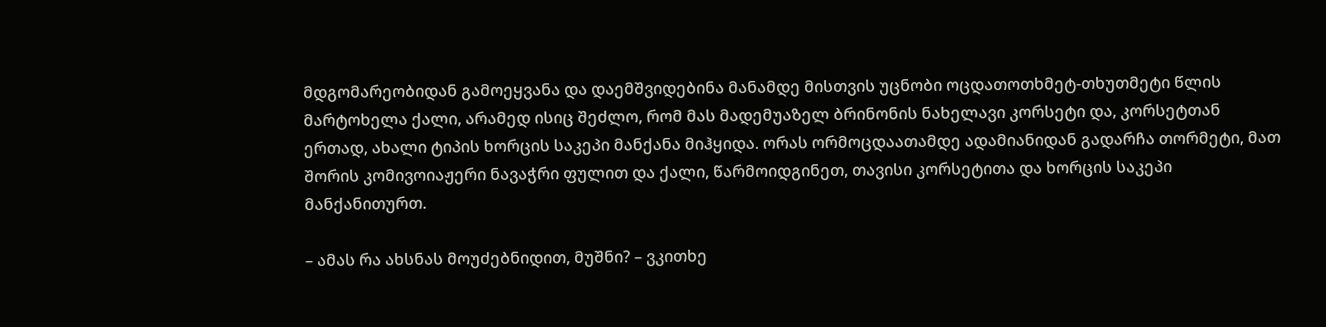მდგომარეობიდან გამოეყვანა და დაემშვიდებინა მანამდე მისთვის უცნობი ოცდათოთხმეტ-თხუთმეტი წლის მარტოხელა ქალი, არამედ ისიც შეძლო, რომ მას მადემუაზელ ბრინონის ნახელავი კორსეტი და, კორსეტთან ერთად, ახალი ტიპის ხორცის საკეპი მანქანა მიჰყიდა. ორას ორმოცდაათამდე ადამიანიდან გადარჩა თორმეტი, მათ შორის კომივოიაჟერი ნავაჭრი ფულით და ქალი, წარმოიდგინეთ, თავისი კორსეტითა და ხორცის საკეპი მანქანითურთ.

– ამას რა ახსნას მოუძებნიდით, მუშნი? – ვკითხე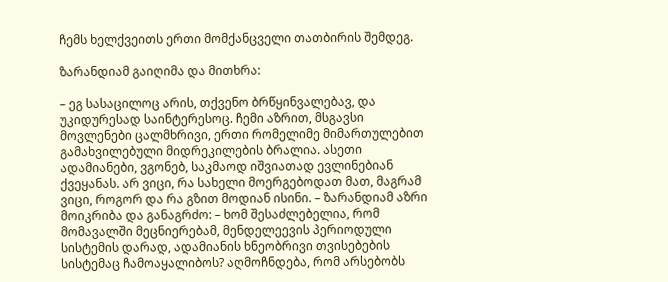ჩემს ხელქვეითს ერთი მომქანცველი თათბირის შემდეგ.

ზარანდიამ გაიღიმა და მითხრა:

– ეგ სასაცილოც არის, თქვენო ბრწყინვალებავ, და უკიდურესად საინტერესოც. ჩემი აზრით, მსგავსი მოვლენები ცალმხრივი, ერთი რომელიმე მიმართულებით გამახვილებული მიდრეკილების ბრალია. ასეთი ადამიანები, ვგონებ, საკმაოდ იშვიათად ევლინებიან ქვეყანას. არ ვიცი, რა სახელი მოერგებოდათ მათ, მაგრამ ვიცი, როგორ და რა გზით მოდიან ისინი. – ზარანდიამ აზრი მოიკრიბა და განაგრძო: – ხომ შესაძლებელია, რომ მომავალში მეცნიერებამ, მენდელეევის პერიოდული სისტემის დარად, ადამიანის ხნეობრივი თვისებების სისტემაც ჩამოაყალიბოს? აღმოჩნდება, რომ არსებობს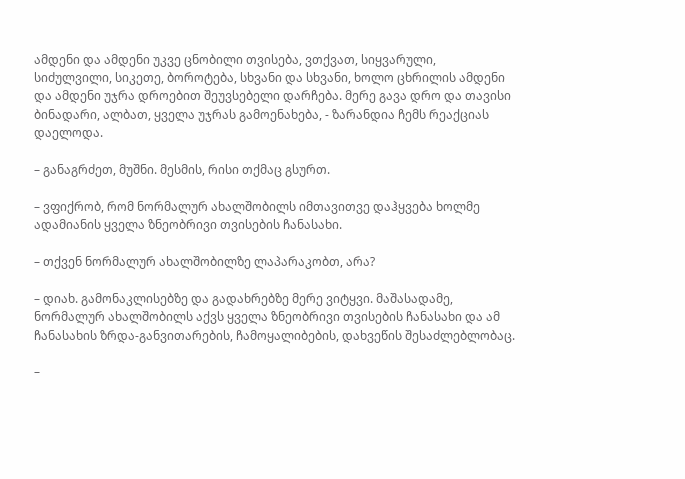ამდენი და ამდენი უკვე ცნობილი თვისება, ვთქვათ, სიყვარული, სიძულვილი, სიკეთე, ბოროტება, სხვანი და სხვანი, ხოლო ცხრილის ამდენი და ამდენი უჯრა დროებით შეუვსებელი დარჩება. მერე გავა დრო და თავისი ბინადარი, ალბათ, ყველა უჯრას გამოენახება, - ზარანდია ჩემს რეაქციას დაელოდა.

– განაგრძეთ, მუშნი. მესმის, რისი თქმაც გსურთ.

– ვფიქრობ, რომ ნორმალურ ახალშობილს იმთავითვე დაჰყვება ხოლმე ადამიანის ყველა ზნეობრივი თვისების ჩანასახი.

– თქვენ ნორმალურ ახალშობილზე ლაპარაკობთ, არა?

– დიახ. გამონაკლისებზე და გადახრებზე მერე ვიტყვი. მაშასადამე, ნორმალურ ახალშობილს აქვს ყველა ზნეობრივი თვისების ჩანასახი და ამ ჩანასახის ზრდა-განვითარების, ჩამოყალიბების, დახვეწის შესაძლებლობაც.

–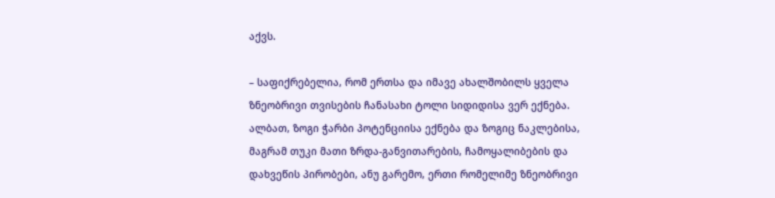აქვს.

– საფიქრებელია, რომ ერთსა და იმავე ახალშობილს ყველა ზნეობრივი თვისების ჩანასახი ტოლი სიდიდისა ვერ ექნება. ალბათ, ზოგი ჭარბი პოტენციისა ექნება და ზოგიც ნაკლებისა, მაგრამ თუკი მათი ზრდა-განვითარების, ჩამოყალიბების და დახვეწის პირობები, ანუ გარემო, ერთი რომელიმე ზნეობრივი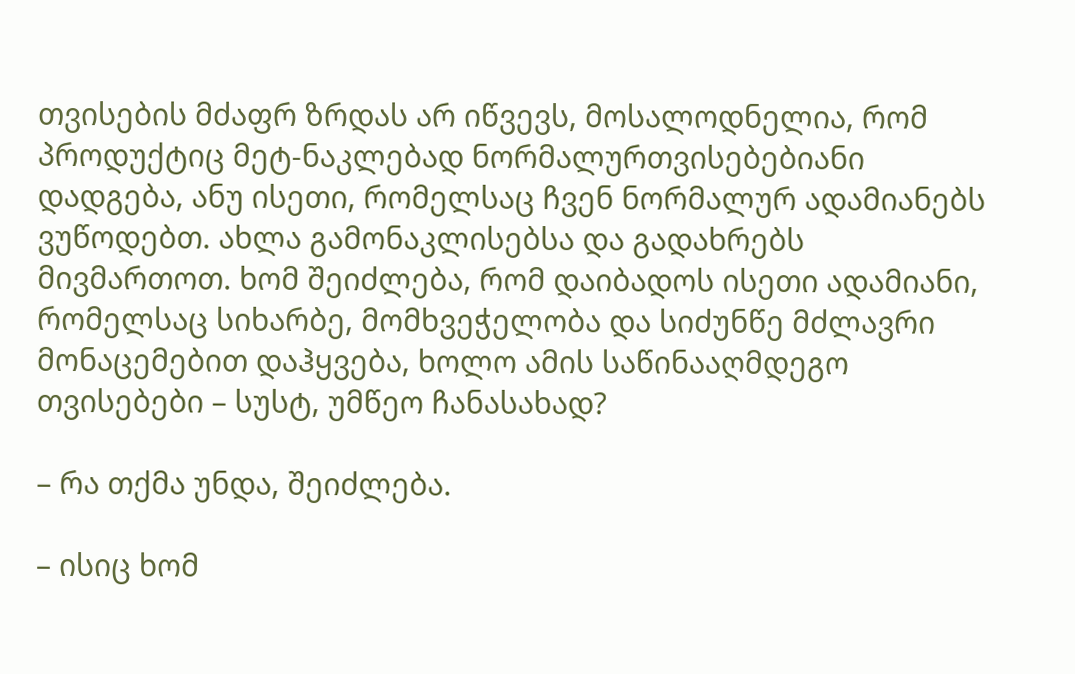თვისების მძაფრ ზრდას არ იწვევს, მოსალოდნელია, რომ პროდუქტიც მეტ-ნაკლებად ნორმალურთვისებებიანი დადგება, ანუ ისეთი, რომელსაც ჩვენ ნორმალურ ადამიანებს ვუწოდებთ. ახლა გამონაკლისებსა და გადახრებს მივმართოთ. ხომ შეიძლება, რომ დაიბადოს ისეთი ადამიანი, რომელსაც სიხარბე, მომხვეჭელობა და სიძუნწე მძლავრი მონაცემებით დაჰყვება, ხოლო ამის საწინააღმდეგო თვისებები – სუსტ, უმწეო ჩანასახად?

– რა თქმა უნდა, შეიძლება.

– ისიც ხომ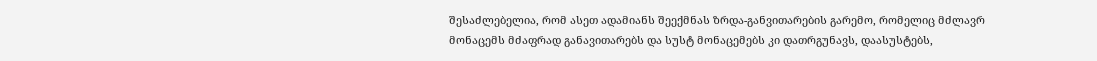შესაძლებელია, რომ ასეთ ადამიანს შეექმნას ზრდა-განვითარების გარემო, რომელიც მძლავრ მონაცემს მძაფრად განავითარებს და სუსტ მონაცემებს კი დათრგუნავს, დაასუსტებს,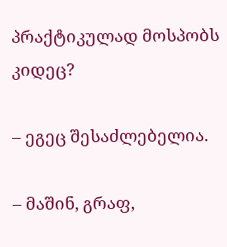პრაქტიკულად მოსპობს კიდეც?

– ეგეც შესაძლებელია.

– მაშინ, გრაფ,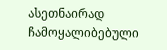ასეთნაირად ჩამოყალიბებული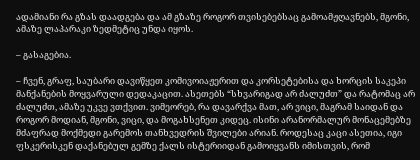ადამიანი რა გზას დაადგება და ამ გზაზე როგორ თვისებებსაც გამოამჟღავნებს, მგონი, ამაზე ლაპარაკი ზედმეტიც უნდა იყოს.

– გასაგებია.

– ჩვენ, გრაფ, საუბარი დავიწყეთ კომივოიაჟერით და კორსეტებისა და ხორცის საკეპი მანქანების მოყვარული დედაკაცით. ასეთებს “სხვარიგად არ ძალუძთ” და რატომაც არ ძალუძთ, ამაზე უკვე ვთქვით. ვიმეორებ, რა დავარქვა მათ, არ ვიცი, მაგრამ საიდან და როგორ მოდიან, მგონი, ვიცი, და მოგახსენეთ კიდეც. ისინი არანორმალურ მონაცემებზე მძაფრად მოქმედი გარემოს თანხვედრის შვილები არიან. როდესაც კაცი ასეთია, იგი ფსკერისკენ დაქანებულ გემზე ქალს ისტერიიდან გამოიყვანს იმისთვის, რომ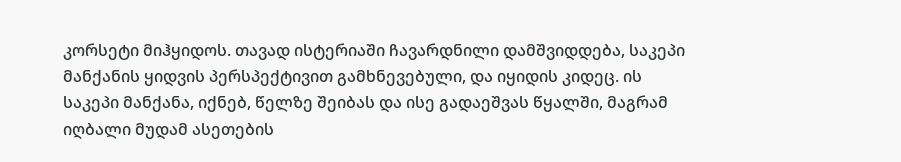კორსეტი მიჰყიდოს. თავად ისტერიაში ჩავარდნილი დამშვიდდება, საკეპი მანქანის ყიდვის პერსპექტივით გამხნევებული, და იყიდის კიდეც. ის საკეპი მანქანა, იქნებ, წელზე შეიბას და ისე გადაეშვას წყალში, მაგრამ იღბალი მუდამ ასეთების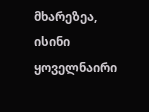მხარეზეა, ისინი ყოველნაირი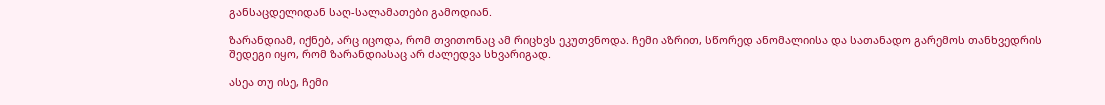განსაცდელიდან საღ-სალამათები გამოდიან.

ზარანდიამ, იქნებ, არც იცოდა, რომ თვითონაც ამ რიცხვს ეკუთვნოდა. ჩემი აზრით, სწორედ ანომალიისა და სათანადო გარემოს თანხვედრის შედეგი იყო, რომ ზარანდიასაც არ ძალედვა სხვარიგად.

ასეა თუ ისე, ჩემი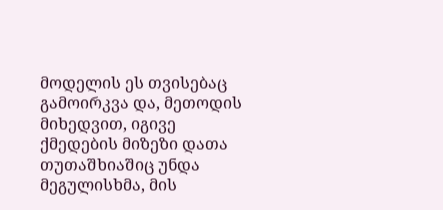მოდელის ეს თვისებაც გამოირკვა და, მეთოდის მიხედვით, იგივე ქმედების მიზეზი დათა თუთაშხიაშიც უნდა მეგულისხმა, მის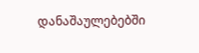დანაშაულებებში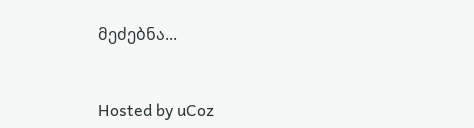მეძებნა...



Hosted by uCoz